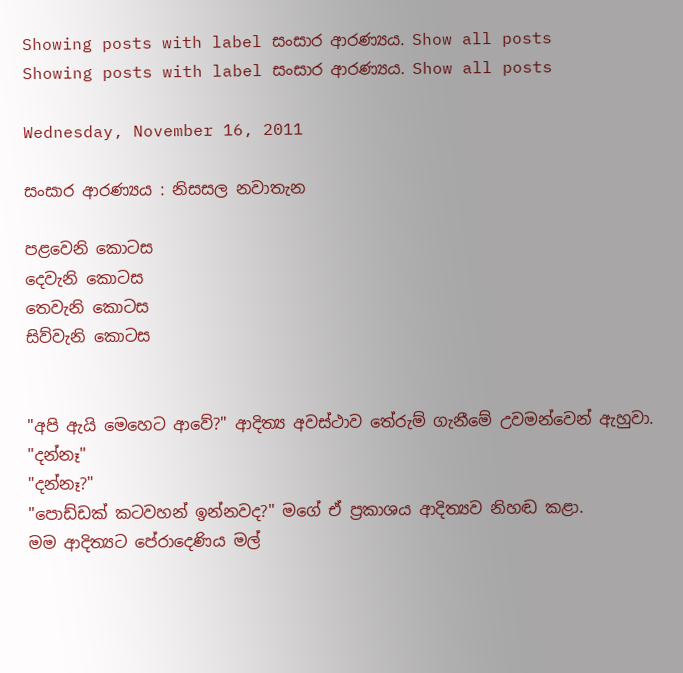Showing posts with label සංසාර ආරණ්‍යය. Show all posts
Showing posts with label සංසාර ආරණ්‍යය. Show all posts

Wednesday, November 16, 2011

සංසාර ආරණ්‍යය : නිසසල නවාතැන

පළවෙනි කොටස
දෙවැනි කොටස
තෙවැනි කොටස
සිව්වැනි කොටස


"අපි ඇයි මෙහෙට ආවේ?" ආදිත්‍ය අවස්ථාව තේරුම් ගැනීමේ උවමන්වෙන් ඇහුවා.
"දන්නෑ"
"දන්නෑ?"
"පොඩ්ඩක් කටවහන් ඉන්නවද?" මගේ ඒ ප්‍රකාශය ආදිත්‍යව නිහඬ කළා.
මම ආදිත්‍යට පේරාදෙණිය මල්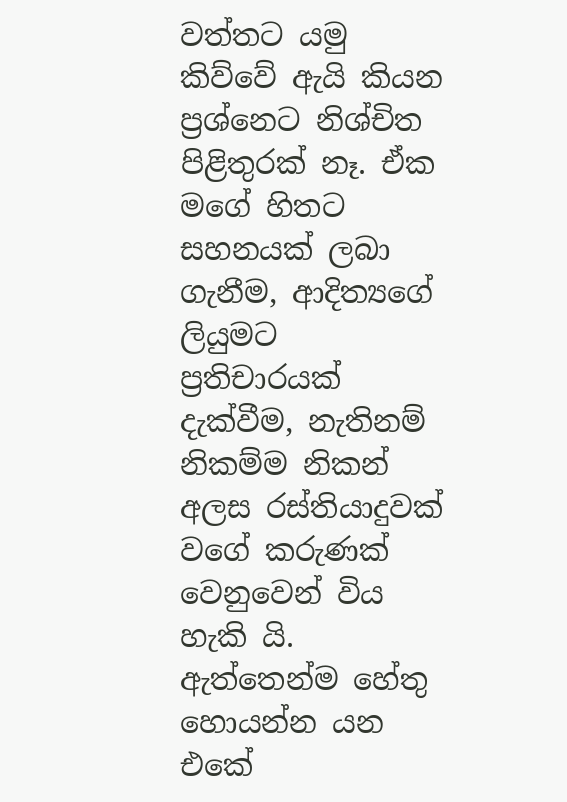වත්තට යමු කිව්වේ ඇයි කියන ප්‍රශ්නෙට නිශ්චිත පිළිතුරක් නෑ. ඒක මගේ හිතට සහනයක් ලබා ගැනීම, ආදිත්‍යගේ ලියුමට ප්‍රතිචාරයක් දැක්වීම, නැතිනම් නිකම්ම නිකන් අලස රස්තියාදුවක් වගේ කරුණක් වෙනුවෙන් විය හැකි යි. ඇත්තෙන්ම හේතු හොයන්න යන එකේ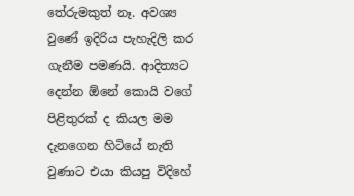තේරුමකුත් නෑ. අවශ්‍ය වුණේ ඉදිරිය පැහැදිලි කර ගැනීම පමණයි. ආදිත්‍යට දෙන්න ඕනේ කොයි වගේ පිළිතුරක් ද කියල මම දැනගෙන හිටියේ නැති වුණාට එයා කියපු විදිහේ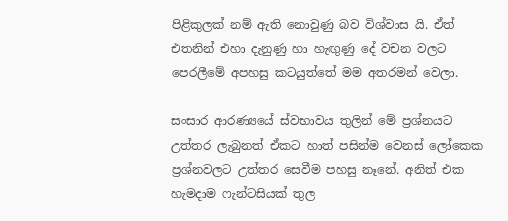පිළිකුලක් නම් ඇති නොවුණු බව විශ්වාස යි. ඒත් එතනින් එහා දැනුණු හා හැඟුණු දේ වචන වලට පෙරලීමේ අපහසු කටයුත්තේ මම අතරමන් වෙලා.

සංසාර ආරණ්‍යයේ ස්වභාවය තුලින් මේ ප්‍රශ්නයට උත්තර ලැබුනත් ඒකට හාත් පසින්ම වෙනස් ලෝකෙක ප්‍රශ්නවලට උත්තර සෙවීම පහසු නෑනේ. අනිත් එක හැමදාම ෆැන්ටසියක් තුල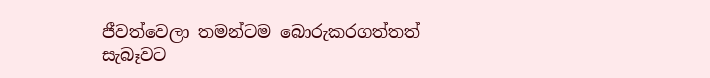ජීවත්වෙලා තමන්ටම බොරුකරගත්තත් සැබෑවට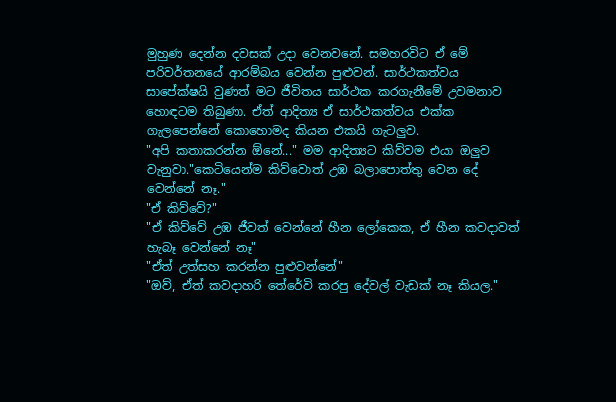මුහුණ දෙන්න දවසක් උදා වෙනවනේ. සමහරවිට ඒ මේ පරිවර්තනයේ ආරම්බය වෙන්න පුළුවන්. සාර්ථකත්වය සාපේක්ෂයි වුණත් මට ජීවිතය සාර්ථක කරගැනීමේ උවමනාව හොඳටම තිබුණා. ඒත් ආදිත්‍ය ඒ සාර්ථකත්වය එක්ක ගැලපෙන්නේ කොහොමද කියන එකයි ගැටලුව.
"අපි කතාකරන්න ඕනේ..." මම ආදිත්‍යට කිව්වම එයා ඔලුව වැනුවා."කෙටියෙන්ම කිව්වොත් උඹ බලාපොත්තු වෙන දේ වෙන්නේ නෑ."
"ඒ කිව්වේ?"
"ඒ කිව්වේ උඹ ජීවත් වෙන්නේ හීන ලෝකෙක, ඒ හීන කවදාවත් හැබෑ වෙන්නේ නෑ"
"ඒත් උත්සහ කරන්න පුළුවන්නේ"
"ඔව්, ඒත් කවදාහරි තේරේවි කරපු දේවල් වැඩක් නෑ කියල."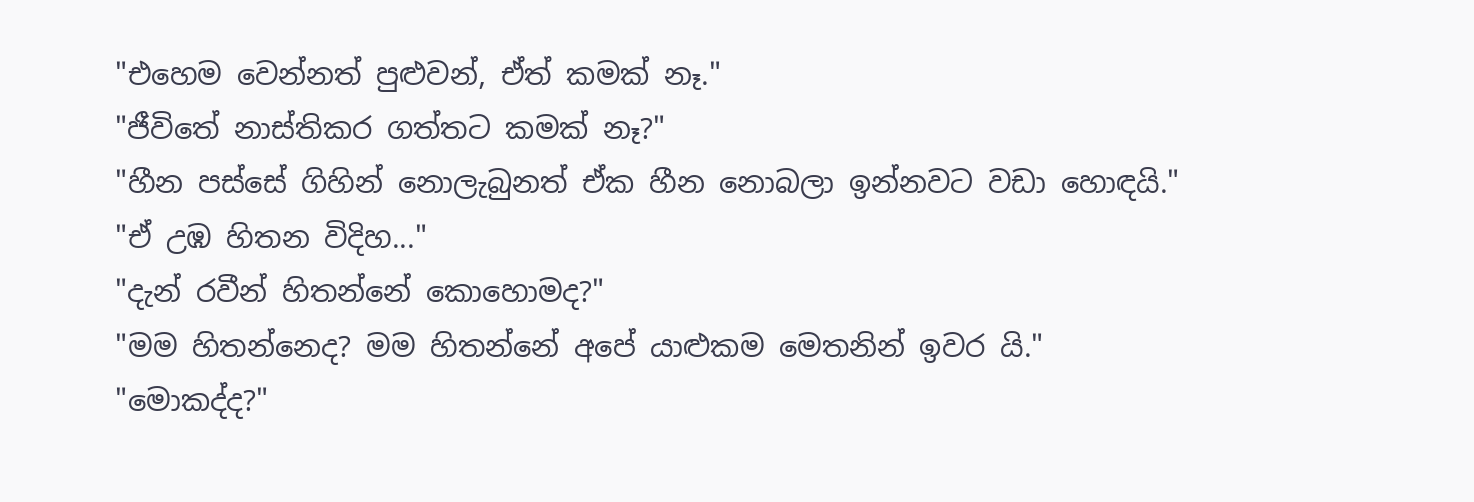"එහෙම වෙන්නත් පුළුවන්, ඒත් කමක් නෑ."
"ජීවිතේ නාස්තිකර ගත්තට කමක් නෑ?"
"හීන පස්සේ ගිහින් නොලැබුනත් ඒක හීන නොබලා ඉන්නවට වඩා හොඳයි."
"ඒ උඹ හිතන විදිහ..."
"දැන් රවීන් හිතන්නේ කොහොමද?"
"මම හිතන්නෙද? මම හිතන්නේ අපේ යාළුකම මෙතනින් ඉවර යි."
"මොකද්ද?"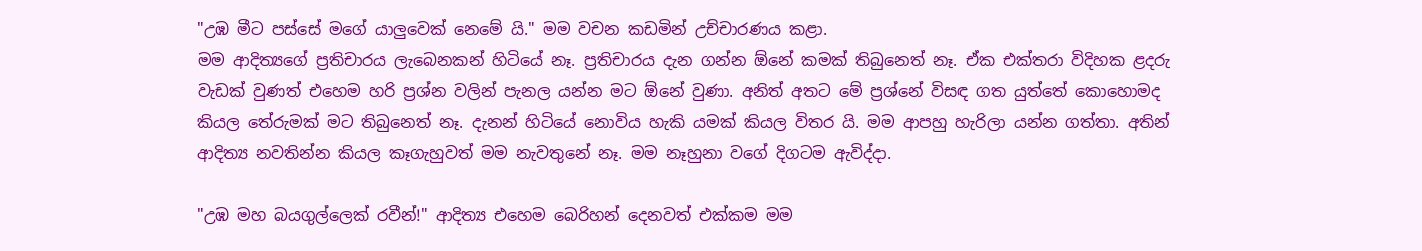"උඹ මීට පස්සේ මගේ යාලුවෙක් නෙමේ යි." මම වචන කඩමින් උච්චාරණය කළා.
මම ආදිත්‍යගේ ප්‍රතිචාරය ලැබෙනකන් හිටියේ නෑ. ප්‍රතිචාරය දැන ගන්න ඕනේ කමක් තිබුනෙත් නෑ. ඒක එක්තරා විදිහක ළදරු වැඩක් වුණත් එහෙම හරි ප්‍රශ්න වලින් පැනල යන්න මට ඕනේ වුණා. අනිත් අතට මේ ප්‍රශ්නේ විසඳ ගත යුත්තේ කොහොමද කියල තේරුමක් මට තිබුනෙත් නෑ. දැනන් හිටියේ නොවිය හැකි යමක් කියල විතර යි. මම ආපහු හැරිලා යන්න ගත්තා. අතින් ආදිත්‍ය නවතින්න කියල කෑගැහුවත් මම නැවතුනේ නෑ. මම නෑහුනා වගේ දිගටම ඇවිද්දා.

"උඹ මහ බයගුල්ලෙක් රවීන්!" ආදිත්‍ය එහෙම බෙරිහන් දෙනවත් එක්කම මම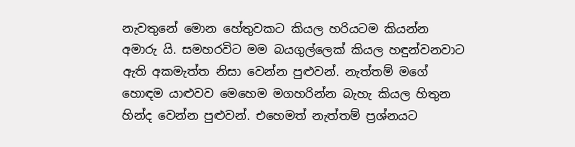නැවතුනේ මොන හේතුවකට කියල හරියටම කියන්න අමාරු යි. සමහරවිට මම බයගුල්ලෙක් කියල හඳුන්වනවාට ඇති අකමැත්ත නිසා වෙන්න පුළුවන්. නැත්තම් මගේ හොඳම යාළුවව මෙහෙම මගහරින්න බැහැ කියල හිතුන හින්ද වෙන්න පුළුවන්. එහෙමත් නැත්තම් ප්‍රශ්නයට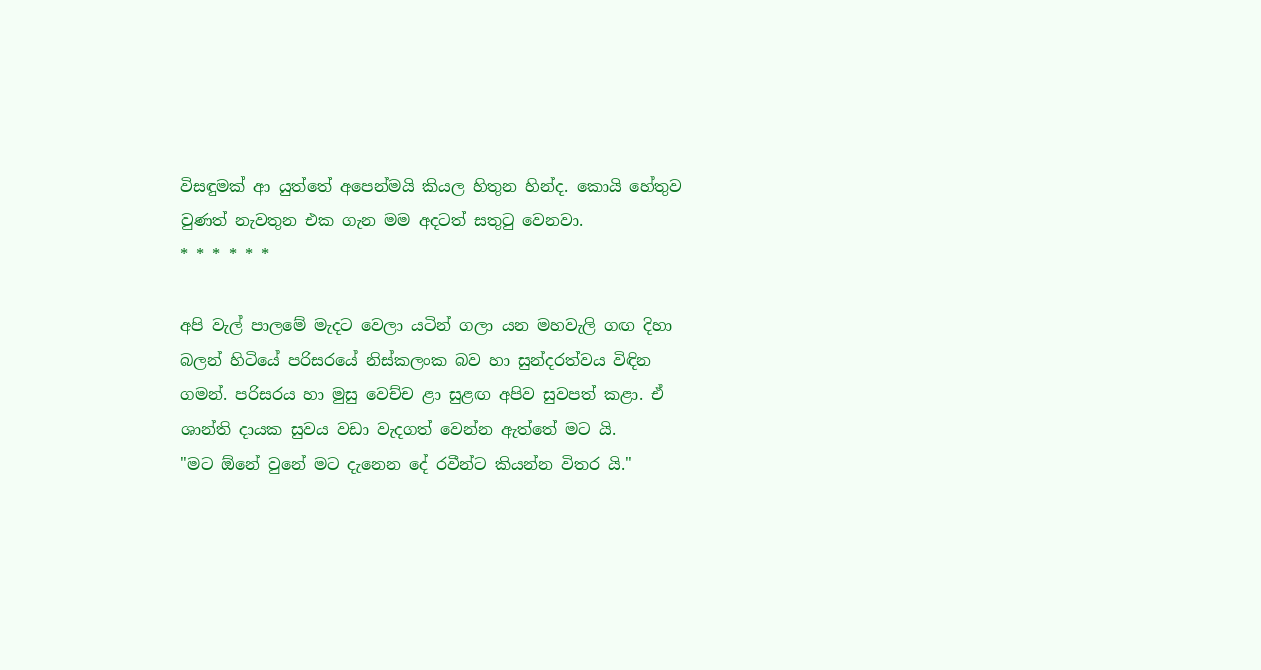විසඳුමක් ආ යුත්තේ අපෙන්මයි කියල හිතුන හින්ද. කොයි හේතුව වුණත් නැවතුන එක ගැන මම අදටත් සතුටු වෙනවා.
* * * * * *

අපි වැල් පාලමේ මැදට වෙලා යටින් ගලා යන මහවැලි ගඟ දිහා බලන් හිටියේ පරිසරයේ නිස්කලංක බව හා සුන්දරත්වය විඳින ගමන්. පරිසරය හා මුසු වෙච්ච ළා සුළඟ අපිව සුවපත් කළා. ඒ ශාන්ති දායක සුවය වඩා වැදගත් වෙන්න ඇත්තේ මට යි.
"මට ඕනේ වුනේ මට දැනෙන දේ රවීන්ට කියන්න විතර යි."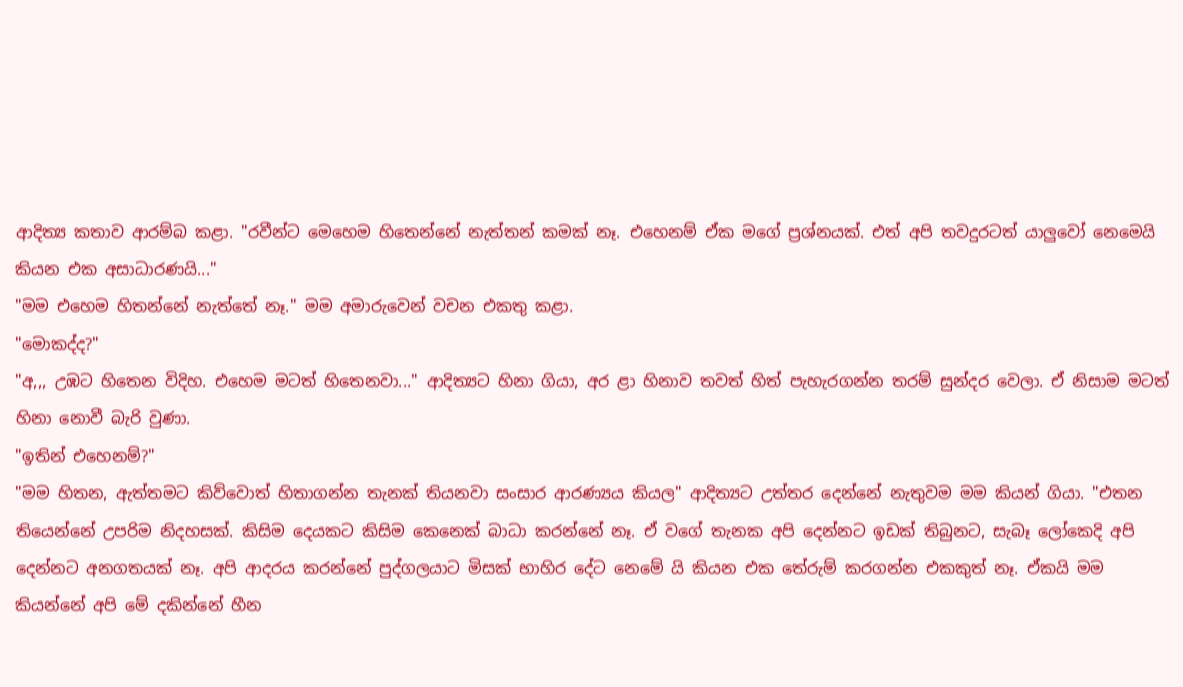ආදිත්‍ය කතාව ආරම්බ කළා. "රවීන්ට මෙහෙම හිතෙන්නේ නැත්තන් කමක් නෑ. එහෙනම් ඒක මගේ ප්‍රශ්නයක්. එත් අපි තවදුරටත් යාලුවෝ නෙමෙයි කියන එක අසාධාරණයි..."
"මම එහෙම හිතන්නේ නැත්තේ නෑ." මම අමාරුවෙන් වචන එකතු කළා.
"මොකද්ද?"
"අ,,, උඹට හිතෙන විදිහ. එහෙම මටත් හිතෙනවා..." ආදිත්‍යට හිනා ගියා, අර ළා හිනාව තවත් හිත් පැහැරගන්න තරම් සුන්දර වෙලා. ඒ නිසාම මටත් හිනා නොවී බැරි වුණා.
"ඉතින් එහෙනම්?"
"මම හිතන, ඇත්තමට කිව්වොත් හිතාගන්න තැනක් තියනවා සංසාර ආරණ්‍යය කියල" ආදිත්‍යට උත්තර දෙන්නේ නැතුවම මම කියන් ගියා. "එතන තියෙන්නේ උපරිම නිදහසක්. කිසිම දෙයකට කිසිම කෙනෙක් බාධා කරන්නේ නෑ. ඒ වගේ තැනක අපි දෙන්නට ඉඩක් තිබුනට, සැබෑ ලෝකෙදි අපි දෙන්නට අනගතයක් නෑ. අපි ආදරය කරන්නේ පුද්ගලයාට මිසක් භාහිර දේට නෙමේ යි කියන එක තේරුම් කරගන්න එකකුත් නෑ. ඒකයි මම කියන්නේ අපි මේ දකින්නේ හීන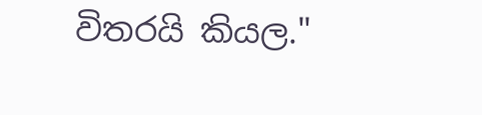විතරයි කියල."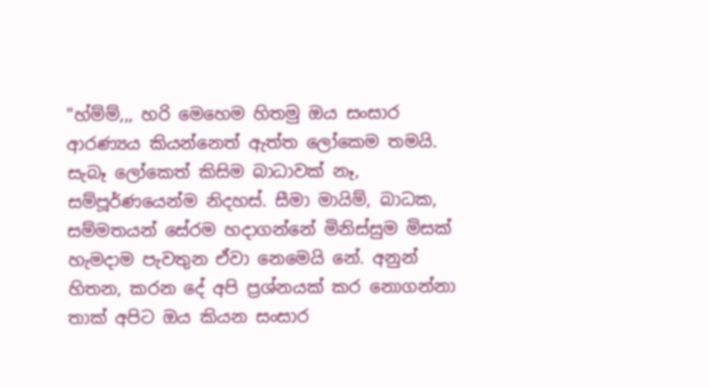"හ්ම්ම්,,, හරි මෙහෙම හිතමු ඔය සංසාර ආරණ්‍යය කියන්නෙත් ඇත්ත ලෝකෙම තමයි. සැබෑ ලෝකෙත් කිසිම බාධාවක් නෑ, සම්පූර්ණයෙන්ම නිදහස්. සීමා මායිම්, බාධක, සම්මතයන් සේරම හදාගන්නේ මිනිස්සුම මිසක් හැමදාම පැවතුන ඒවා නෙමෙයි නේ. අනුන් හිතන, කරන දේ අපි ප්‍රශ්නයක් කර නොගන්නා තාක් අපිට ඔය කියන සංසාර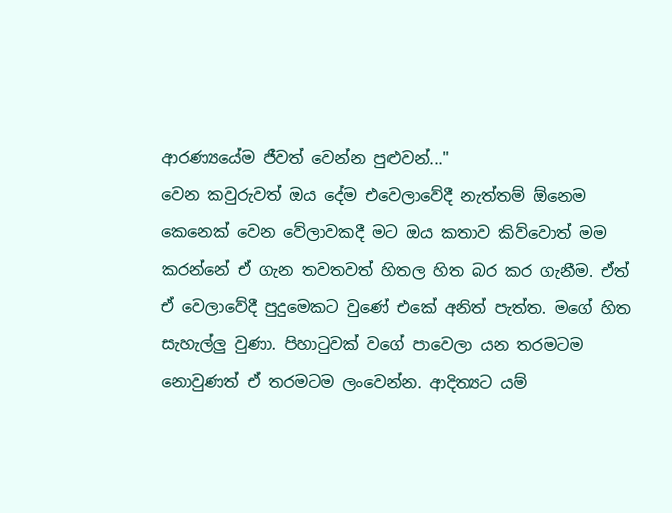ආරණ්‍යයේම ජීවත් වෙන්න පුළුවන්..."
වෙන කවුරුවත් ඔය දේම එවෙලාවේදී නැත්තම් ඕනෙම කෙනෙක් වෙන වේලාවකදී මට ඔය කතාව කිව්වොත් මම කරන්නේ ඒ ගැන තවතවත් හිතල හිත බර කර ගැනීම. ඒත් ඒ වෙලාවේදී පුදුමෙකට වුණේ එකේ අනිත් පැත්ත. මගේ හිත සැහැල්ලු වුණා. පිහාටුවක් වගේ පාවෙලා යන තරමටම නොවුණත් ඒ තරමටම ලංවෙන්න. ආදිත්‍යට යම්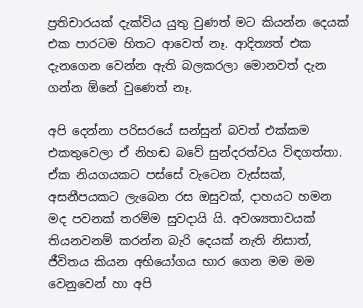ප්‍රතිචාරයක් දැක්විය යුතු වුණත් මට කියන්න දෙයක් එක පාරටම හිතට ආවෙත් නෑ. ආදිත්‍යත් එක දැනගෙන වෙන්න ඇති බලකරලා මොනවත් දැන ගන්න ඕනේ වුණෙත් නෑ.

අපි දෙන්නා පරිසරයේ සන්සුන් බවත් එක්කම එකතුවෙලා ඒ නිහඬ බවේ සුන්දරත්වය විඳගත්තා. ඒක නියගයකට පස්සේ වැටෙන වැස්සක්, අසනීපයකට ලැබෙන රස ඔසුවක්, දාහයට හමන මද පවනක් තරම්ම සුවදායි යි. අවශ්‍යතාවයක් තියනවනම් කරන්න බැරි දෙයක් නැති නිසාත්, ජීවිතය කියන අභියෝගය භාර ගෙන මම මම වෙනුවෙන් හා අපි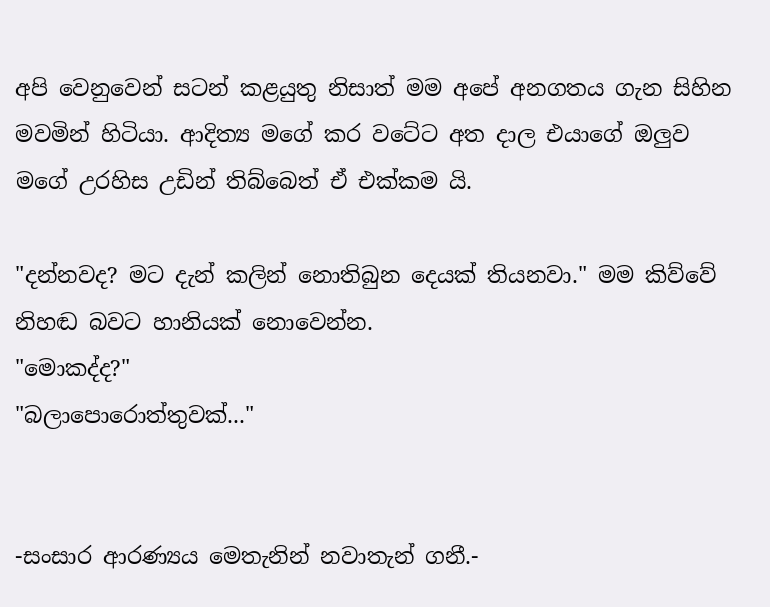අපි වෙනුවෙන් සටන් කළයුතු නිසාත් මම අපේ අනගතය ගැන සිහින මවමින් හිටියා. ආදිත්‍ය මගේ කර වටේට අත දාල එයාගේ ඔලුව මගේ උරහිස උඩින් තිබ්බෙත් ඒ එක්කම යි.

"දන්නවද? මට දැන් කලින් නොතිබුන දෙයක් තියනවා." මම කිව්වේ නිහඬ බවට හානියක් නොවෙන්න.
"මොකද්ද?"
"බලාපොරොත්තුවක්..."


-සංසාර ආරණ්‍යය මෙතැනින් නවාතැන් ගනී.-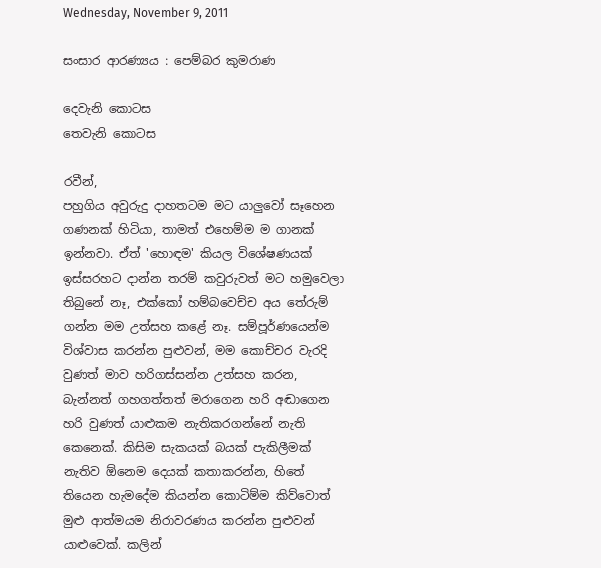Wednesday, November 9, 2011

සංසාර ආරණ්‍යය : පෙම්බර කුමරාණ

දෙවැනි කොටස
තෙවැනි කොටස

රවීන්,
පහුගිය අවුරුදු දාහතටම මට යාලුවෝ සෑහෙන ගණනක් හිටියා, තාමත් එහෙම්ම ම ගානක් ඉන්නවා. ඒත් 'හොඳම' කියල විශේෂණයක් ඉස්සරහට දාන්න තරම් කවුරුවත් මට හමුවෙලා තිබුනේ නෑ, එක්කෝ හම්බවෙච්ච අය තේරුම් ගන්න මම උත්සහ කළේ නෑ. සම්පූර්ණයෙන්ම විශ්වාස කරන්න පුළුවන්, මම කොච්චර වැරදි වුණත් මාව හරිගස්සන්න උත්සහ කරන, බැන්නත් ගහගත්තත් මරාගෙන හරි අඬාගෙන හරි වුණත් යාළුකම නැතිකරගන්නේ නැති කෙනෙක්. කිසිම සැකයක් බයක් පැකිලීමක් නැතිව ඕනෙම දෙයක් කතාකරන්න, හිතේ තියෙන හැමදේම කියන්න කොටිම්ම කිව්වොත් මුළු ආත්මයම නිරාවරණය කරන්න පුළුවන් යාළුවෙක්. කලින්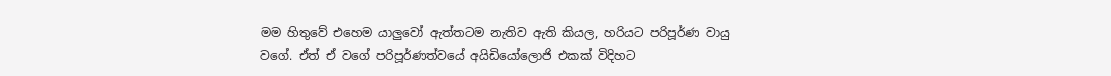මම හිතුවේ එහෙම යාලුවෝ ඇත්තටම නැතිව ඇති කියල, හරියට පරිපූර්ණ වායු වගේ. ඒත් ඒ වගේ පරිපූර්ණත්වයේ අයිඩියෝලොජි එකක් විදිහට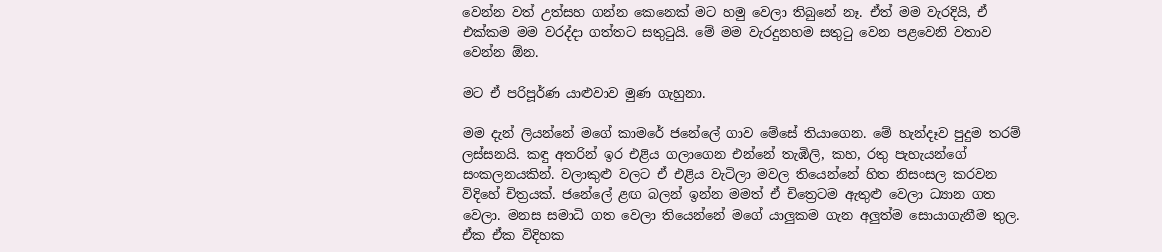වෙන්න වත් උත්සහ ගන්න කෙනෙක් මට හමු වෙලා තිබුනේ නෑ. ඒත් මම වැරදියි, ඒ එක්කම මම වරද්දා ගත්තට සතුටුයි. මේ මම වැරදුනහම සතුටු වෙන පළවෙනි වතාව වෙන්න ඕන.

මට ඒ පරිපූර්ණ යාළුවාව මුණ ගැහුනා.

මම දැන් ලියන්නේ මගේ කාමරේ ජනේලේ ගාව මේසේ තියාගෙන. මේ හැන්දෑව පුදුම තරම් ලස්සනයි. කඳු අතරින් ඉර එළිය ගලාගෙන එන්නේ තැඹිලි, කහ, රතු පැහැයන්ගේ සංකලනයකින්. වලාකුළු වලට ඒ එළිය වැටිලා මවල තියෙන්නේ හිත නිසංසල කරවන විදිහේ චිත්‍රයක්. ජනේලේ ළඟ බලන් ඉන්න මමත් ඒ චිත්‍රෙටම ඇතුළු වෙලා ධ්‍යාන ගත වෙලා. මනස සමාධි ගත වෙලා තියෙන්නේ මගේ යාලුකම ගැන අලුත්ම සොයාගැනීම තුල. ඒක ඒක විදිහක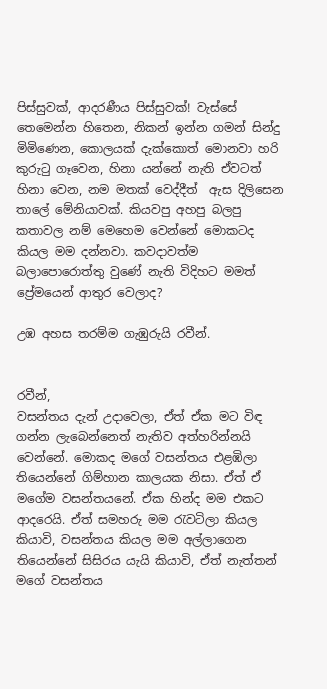පිස්සුවක්, ආදරණීය පිස්සුවක්! වැස්සේ තෙමෙන්න හිතෙන, නිකන් ඉන්න ගමන් සින්දු මිමිණෙන, කොලයක් දැක්කොත් මොනවා හරි කුරුටු ගෑවෙන, හිනා යන්නේ නැති ඒවටත් හිනා වෙන, නම මතක් වෙද්දීත්  ඇස දිලිසෙන තාලේ මේනියාවක්. කියවපු අහපු බලපු කතාවල නම් මෙහෙම වෙන්නේ මොකටද කියල මම දන්නවා. කවදාවත්ම බලාපොරොත්තු වුණේ නැති විදිහට මමත් ප්‍රේමයෙන් ආතුර වෙලාද?

උඹ අහස තරම්ම ගැඹුරුයි රවීන්.


රවීන්,
වසන්තය දැන් උදාවෙලා, ඒත් ඒක මට විඳ ගන්න ලැබෙන්නෙත් නැතිව අත්හරින්නයි වෙන්නේ. මොකද මගේ වසන්තය එළඹිලා තියෙන්නේ ගිම්හාන කාලයක නිසා. ඒත් ඒ මගේම වසන්තයනේ. ඒක හින්ද මම එකට ආදරෙයි. ඒත් සමහරු මම රැවටිලා කියල කියාවි, වසන්තය කියල මම අල්ලාගෙන තියෙන්නේ සිසිරය යැයි කියාවි, ඒත් නැත්තන් මගේ වසන්තය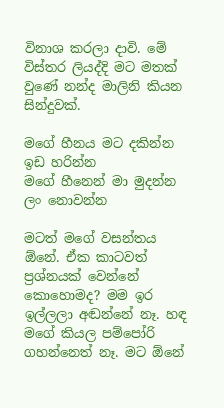විනාශ කරලා දාවි. මේ විස්තර ලියද්දි මට මතක් වුණේ නන්ද මාලිනි කියන සින්දුවක්.

මගේ හීනය මට දකින්න ඉඩ හරින්න
මගේ හීනෙන් මා මුදන්න ලං නොවන්න

මටත් මගේ වසන්තය ඕනේ. ඒක කාටවත් ප්‍රශ්නයක් වෙන්නේ කොහොමද? මම ඉර ඉල්ලලා අඬන්නේ නෑ. හඳ මගේ කියල පම්පෝරි ගහන්නෙත් නෑ. මට ඕනේ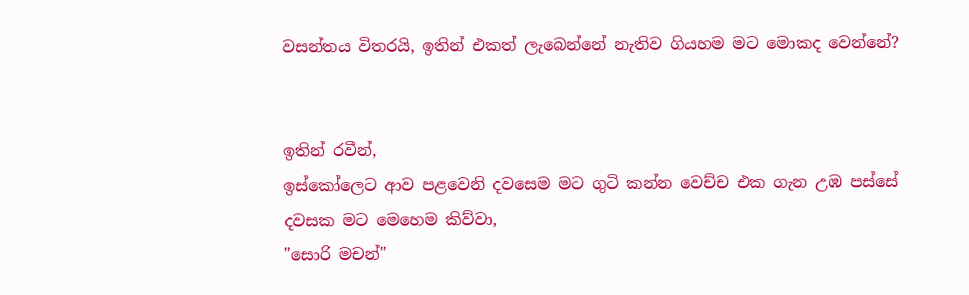වසන්තය විතරයි, ඉතින් එකත් ලැබෙන්නේ නැතිව ගියහම මට මොකද වෙන්නේ?


ඉතින් රවීන්,
ඉස්කෝලෙට ආව පළවෙනි දවසෙම මට ගුටි කන්න වෙච්ච එක ගැන උඹ පස්සේ දවසක මට මෙහෙම කිව්වා,
"සොරි මචන්"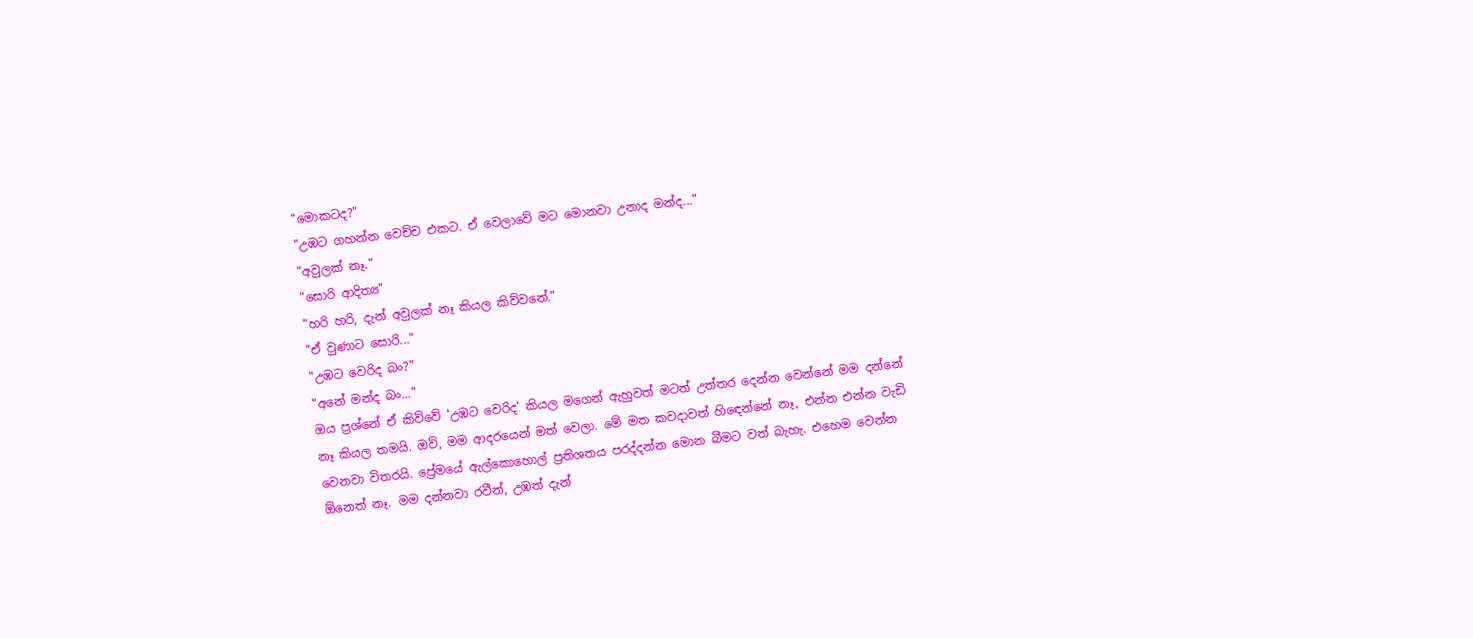"මොකටද?"
"උඹට ගහන්න වෙච්ච එකට. ඒ වෙලාවේ මට මොනවා උනාද මන්ද..."
"අවුලක් නෑ."
"සොරි ආදිත්‍ය"
"හරි හරි, දැන් අවුලක් නෑ කියල කිව්වනේ."
"ඒ වුණාට සොරි..."
"උඹට වෙරිද බං?"
"අනේ මන්ද බං..."
ඔය ප්‍රශ්නේ ඒ කිව්වේ 'උඹට වෙරිද' කියල මගෙන් ඇහුවත් මටත් උත්තර දෙන්න වෙන්නේ මම දන්නේ නෑ කියල තමයි. ඔව්, මම ආදරයෙන් මත් වෙලා. මේ මත කවදාවත් හිඳෙන්නේ නෑ, එන්න එන්න වැඩි වෙනවා විතරයි. ප්‍රේමයේ ඇල්කොහොල් ප්‍රතිශතය පරද්දන්න මොන බීමට වත් බැහැ. එහෙම වෙන්න ඕනෙත් නෑ. මම දන්නවා රවීන්, උඹත් දැන්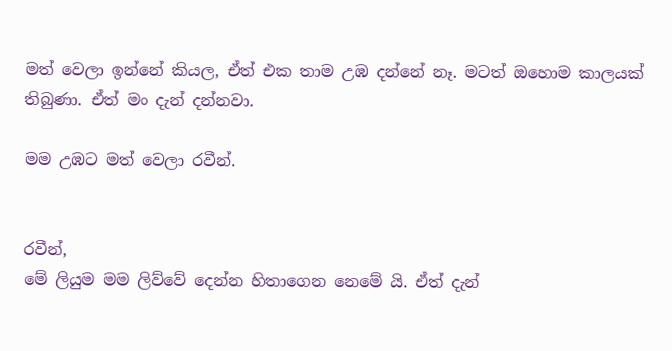මත් වෙලා ඉන්නේ කියල, ඒත් එක තාම උඹ දන්නේ නෑ. මටත් ඔහොම කාලයක් තිබුණා. ඒත් මං දැන් දන්නවා.

මම උඹට මත් වෙලා රවීන්.


රවීන්,
මේ ලියුම මම ලිව්වේ දෙන්න හිතාගෙන නෙමේ යි. ඒත් දැන්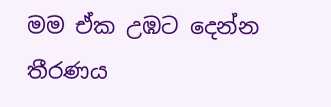මම ඒක උඹට දෙන්න තීරණය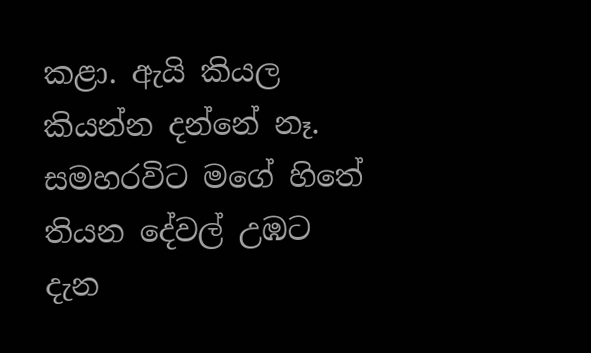කළා. ඇයි කියල කියන්න දන්නේ නෑ. සමහරවිට මගේ හිතේ තියන දේවල් උඹට දැන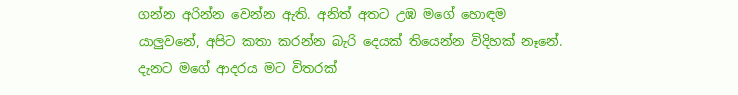ගන්න අරින්න වෙන්න ඇති. අනිත් අතට උඹ මගේ හොඳම යාලුවනේ, අපිට කතා කරන්න බැරි දෙයක් තියෙන්න විදිහක් නෑනේ.
දැනට මගේ ආදරය මට විතරක්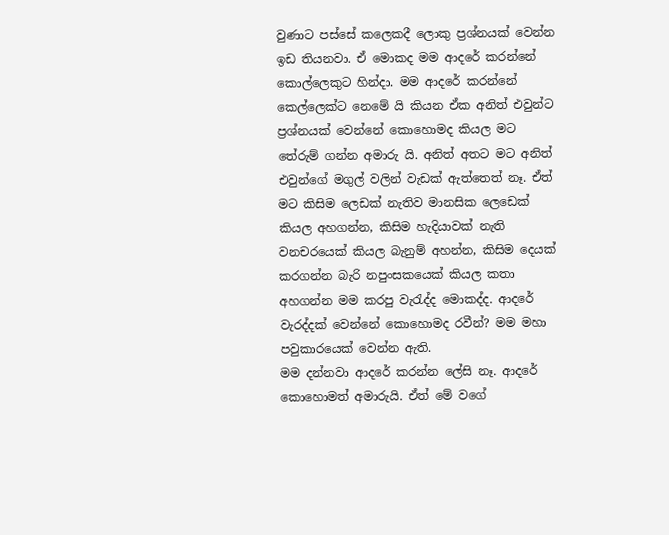වුණාට පස්සේ කලෙකදී ලොකු ප්‍රශ්නයක් වෙන්න ඉඩ තියනවා. ඒ මොකද මම ආදරේ කරන්නේ කොල්ලෙකුට හින්දා. මම ආදරේ කරන්නේ කෙල්ලෙක්ට නෙමේ යි කියන ඒක අනිත් එවුන්ට ප්‍රශ්නයක් වෙන්නේ කොහොමද කියල මට තේරුම් ගන්න අමාරු යි. අනිත් අතට මට අනිත් එවුන්ගේ මගුල් වලින් වැඩක් ඇත්තෙත් නෑ. ඒත් මට කිසිම ලෙඩක් නැතිව මානසික ලෙඩෙක් කියල අහගන්න, කිසිම හැදියාවක් නැති වනචරයෙක් කියල බැනුම් අහන්න, කිසිම දෙයක් කරගන්න බැරි නපුංසකයෙක් කියල කතා අහගන්න මම කරපු වැරැද්ද මොකද්ද. ආදරේ වැරද්දක් වෙන්නේ කොහොමද රවීන්? මම මහා පවුකාරයෙක් වෙන්න ඇති.
මම දන්නවා ආදරේ කරන්න ලේසි නෑ. ආදරේ කොහොමත් අමාරුයි. ඒත් මේ වගේ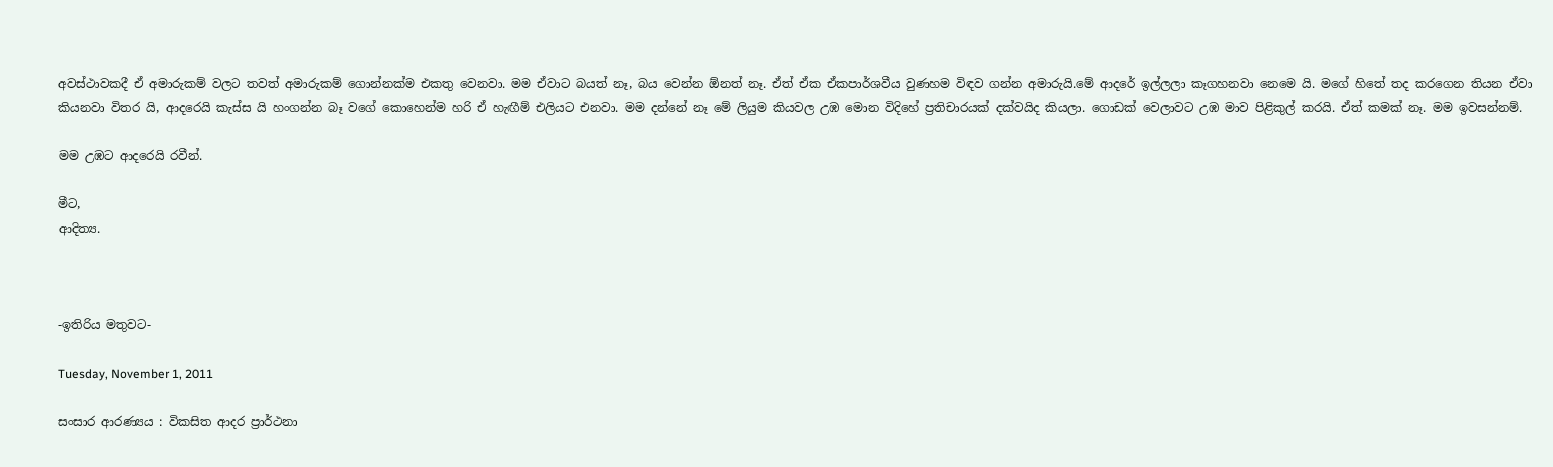අවස්ථාවකදී ඒ අමාරුකම් වලට තවත් අමාරුකම් ගොන්නක්ම එකතු වෙනවා. මම ඒවාට බයත් නෑ, බය වෙන්න ඕනත් නෑ. ඒත් ඒක ඒකපාර්ශවීය වුණහම විඳව ගන්න අමාරුයි.මේ ආදරේ ඉල්ලලා කෑගහනවා නෙමෙ යි. මගේ හිතේ තද කරගෙන තියන ඒවා කියනවා විතර යි, ආදරෙයි කැස්ස යි හංගන්න බෑ වගේ කොහෙන්ම හරි ඒ හැඟීම් එලියට එනවා. මම දන්නේ නෑ මේ ලියුම කියවල උඹ මොන විදිහේ ප්‍රතිචාරයක් දක්වයිද කියලා. ගොඩක් වෙලාවට උඹ මාව පිළිකුල් කරයි. ඒත් කමක් නෑ. මම ඉවසන්නම්.

මම උඹට ආදරෙයි රවීන්.

මීට,
ආදිත්‍ය.



-ඉතිරිය මතුවට-

Tuesday, November 1, 2011

සංසාර ආරණ්‍යය : විකසිත ආදර ප්‍රාර්ථනා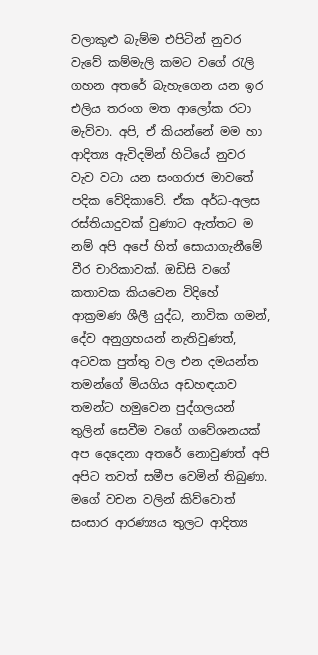වලාකුළු බැම්ම එපිටින් නුවර වැවේ කම්මැලි කමට වගේ රැලි ගහන අතරේ බැහැගෙන යන ඉර එලිය තරංග මත ආලෝක රටා මැව්වා. අපි, ඒ කියන්නේ මම හා ආදිත්‍ය ඇවිදමින් හිටියේ නුවර වැව වටා යන සංගරාජ මාවතේ පදික වේදිකාවේ. ඒක අර්ධ-අලස රස්තියාදුවක් වුණාට ඇත්තට ම නම් අපි අපේ හිත් සොයාගැනීමේ වීර චාරිකාවක්. ඔඩිසි වගේ කතාවක කියවෙන විදිහේ ආක්‍රමණ ශීලී යුද්ධ, නාවික ගමන්, දේව අනුග්‍රහයන් නැතිවුණත්, අටවක පුත්තු වල එන දමයන්ත තමන්ගේ මියගිය අඩහඳයාව තමන්ට හමුවෙන පුද්ගලයන් තුලින් සෙවීම වගේ ගවේශනයක් අප දෙදෙනා අතරේ නොවුණත් අපි අපිට තවත් සමීප වෙමින් තිබුණා. මගේ වචන වලින් කිව්වොත් සංසාර ආරණ්‍යය තුලට ආදිත්‍ය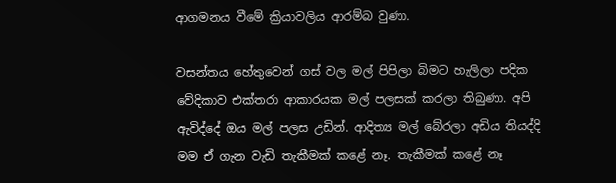ආගමනය වීමේ ක්‍රියාවලිය ආරම්බ වුණා.

වසන්තය හේතුවෙන් ගස් වල මල් පිපිලා බිමට හැලිලා පදික වේදිකාව එක්තරා ආකාරයක මල් පලසක් කරලා තිබුණා. අපි ඇවිද්දේ ඔය මල් පලස උඩින්. ආදිත්‍ය මල් බේරලා අඩිය තියද්දි මම ඒ ගැන වැඩි තැකීමක් කළේ නෑ. තැකීමක් කළේ නෑ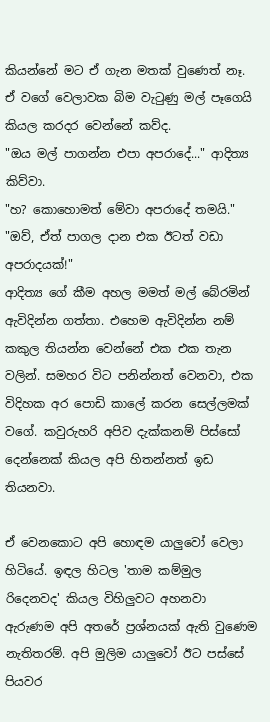කියන්නේ මට ඒ ගැන මතක් වුණෙත් නෑ. ඒ වගේ වෙලාවක බිම වැටුණු මල් පෑගෙයි කියල කරදර වෙන්නේ කව්ද.
"ඔය මල් පාගන්න එපා අපරාදේ..." ආදිත්‍ය කිව්වා.
"හ? කොහොමත් මේවා අපරාදේ තමයි."
"ඔව්, ඒත් පාගල දාන එක ඊටත් වඩා අපරාදයක්!"
ආදිත්‍ය ගේ කීම අහල මමත් මල් බේරමින් ඇවිදින්න ගත්තා. එහෙම ඇවිදින්න නම් කකුල තියන්න වෙන්නේ එක එක තැන වලින්. සමහර විට පනින්නත් වෙනවා, එක විදිහක අර පොඩි කාලේ කරන සෙල්ලමක් වගේ. කවුරුහරි අපිව දැක්කනම් පිස්සෝ දෙන්නෙක් කියල අපි හිතන්නත් ඉඩ තියනවා.

ඒ වෙනකොට අපි හොඳම යාලුවෝ වෙලා හිටියේ. ඉඳල හිටල 'තාම කම්මුල රිදෙනවද' කියල විහිලුවට අහනවා ඇරුණම අපි අතරේ ප්‍රශ්නයක් ඇති වුණෙම නැතිතරම්. අපි මුලිම යාලුවෝ ඊට පස්සේ පියවර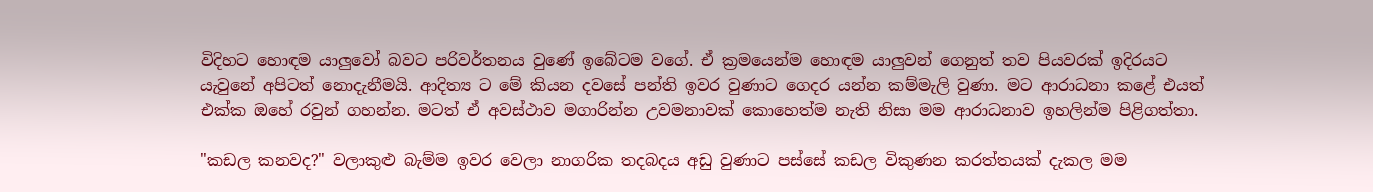විදිහට හොඳම යාලුවෝ බවට පරිවර්තනය වුණේ ඉබේටම වගේ. ඒ ක්‍රමයෙන්ම හොඳම යාලුවන් ගෙනුත් තව පියවරක් ඉදිරයට යැවුනේ අපිටත් නොදැනීමයි. ආදිත්‍ය ට මේ කියන දවසේ පන්ති ඉවර වුණාට ගෙදර යන්න කම්මැලි වුණා. මට ආරාධනා කළේ එයත් එක්ක ඔහේ රවුන් ගහන්න. මටත් ඒ අවස්ථාව මගාරින්න උවමනාවක් කොහෙත්ම නැති නිසා මම ආරාධනාව ඉහලින්ම පිළිගත්තා.

"කඩල කනවද?" වලාකුළු බැම්ම ඉවර වෙලා නාගරික තදබදය අඩු වුණාට පස්සේ කඩල විකුණන කරත්තයක් දැකල මම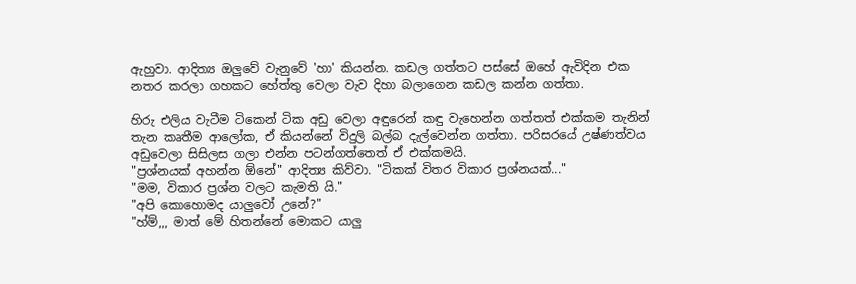ඇහුවා. ආදිත්‍ය ඔලුවේ වැනුවේ 'හා' කියන්න. කඩල ගත්තට පස්සේ ඔහේ ඇවිදින එක නතර කරලා ගහකට හේත්තු වෙලා වැව දිහා බලාගෙන කඩල කන්න ගත්තා.

හිරු එලිය වැටීම ටිකෙන් ටික අඩු වෙලා අඳුරෙන් කඳු වැහෙන්න ගත්තත් එක්කම තැනින් තැන කෘතීම ආලෝක, ඒ කියන්නේ විදුලි බල්බ දැල්වෙන්න ගත්තා. පරිසරයේ උෂ්ණත්වය අඩුවෙලා සිසිලස ගලා එන්න පටන්ගත්තෙත් ඒ එක්කමයි.
"ප්‍රශ්නයක් අහන්න ඕනේ" ආදිත්‍ය කිව්වා. "ටිකක් විතර විකාර ප්‍රශ්නයක්..."
"මම, විකාර ප්‍රශ්න වලට කැමති යි."
"අපි කොහොමද යාලුවෝ උනේ?"
"හ්ම්,,, මාත් මේ හිතන්නේ මොකට යාලු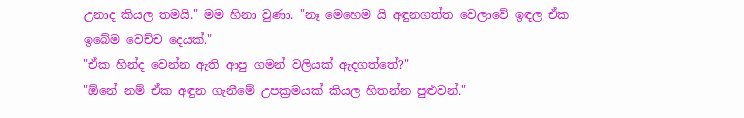උනාද කියල තමයි." මම හිනා වුණා. "නෑ මෙහෙම යි අඳුනගත්ත වෙලාවේ ඉඳල ඒක ඉබේම වෙච්ච දෙයක්."
"ඒක හින්ද වෙන්න ඇති ආපු ගමන් වලියක් ඇදගත්තේ?"
"ඕනේ නම් ඒක අඳුන ගැනීමේ උපක්‍රමයක් කියල හිතන්න පුළුවන්."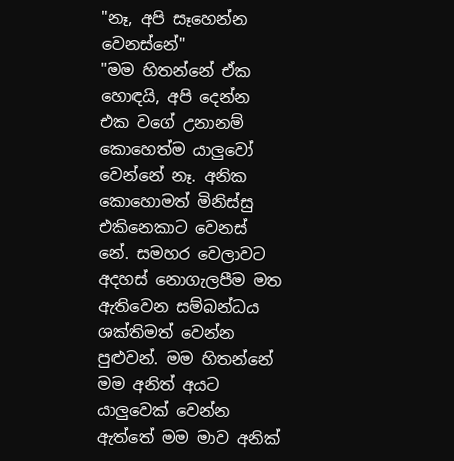"නෑ, අපි සෑහෙන්න වෙනස්නේ"
"මම හිතන්නේ ඒක හොඳයි, අපි දෙන්න එක වගේ උනානම් කොහෙත්ම යාලුවෝ වෙන්නේ නෑ. අනික කොහොමත් මිනිස්සු එකිනෙකාට වෙනස් නේ. සමහර වෙලාවට අදහස් නොගැලපීම මත ඇතිවෙන සම්බන්ධය ශක්තිමත් වෙන්න පුළුවන්. මම හිතන්නේ මම අනිත් අයට යාලුවෙක් වෙන්න ඇත්තේ මම මාව අනික්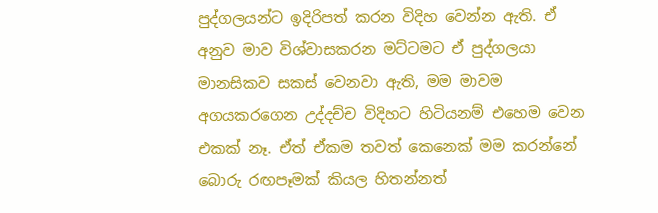පුද්ගලයන්ට ඉදිරිපත් කරන විදිහ වෙන්න ඇති. ඒ අනුව මාව විශ්වාසකරන මට්ටමට ඒ පුද්ගලයා මානසිකව සකස් වෙනවා ඇති, මම මාවම අගයකරගෙන උද්දච්ච විදිහට හිටියනම් එහෙම වෙන එකක් නෑ. ඒත් ඒකම තවත් කෙනෙක් මම කරන්නේ බොරු රඟපෑමක් කියල හිතන්නත්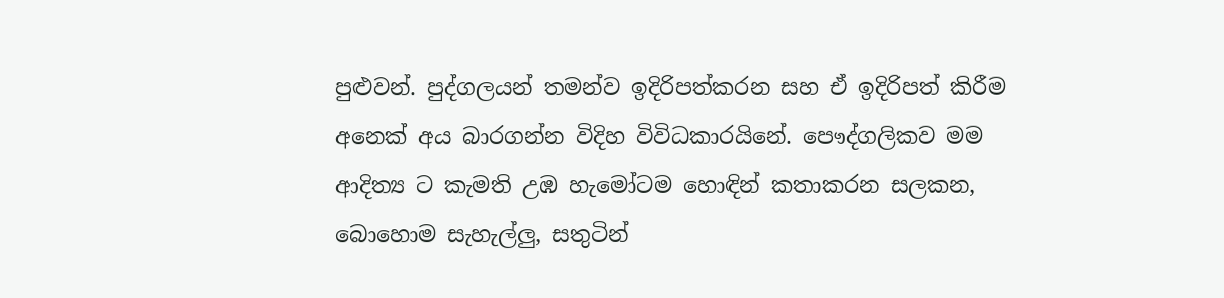පුළුවන්. පුද්ගලයන් තමන්ව ඉදිරිපත්කරන සහ ඒ ඉදිරිපත් කිරීම අනෙක් අය බාරගන්න විදිහ විවිධකාරයිනේ. පෞද්ගලිකව මම ආදිත්‍ය ට කැමති උඹ හැමෝටම හොඳින් කතාකරන සලකන, බොහොම සැහැල්ලු, සතුටින්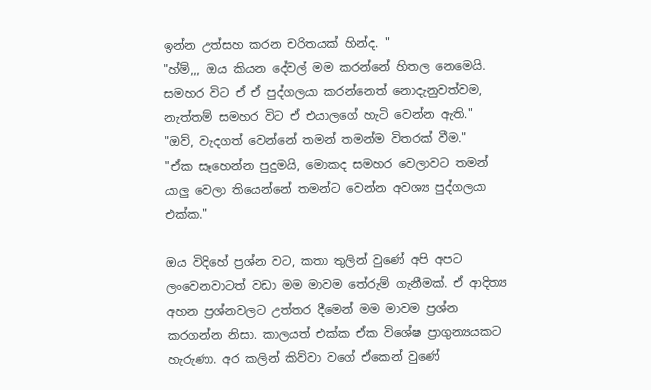ඉන්න උත්සහ කරන චරිතයක් හින්ද. "
"හ්ම්,,, ඔය කියන දේවල් මම කරන්නේ හිතල නෙමෙයි. සමහර විට ඒ ඒ පුද්ගලයා කරන්නෙත් නොදැනුවත්වම, නැත්තම් සමහර විට ඒ එයාලගේ හැටි වෙන්න ඇති."
"ඔව්, වැදගත් වෙන්නේ තමන් තමන්ම විතරක් වීම."
"ඒක සෑහෙන්න පුදුමයි, මොකද සමහර වෙලාවට තමන් යාලු වෙලා තියෙන්නේ තමන්ට වෙන්න අවශ්‍ය පුද්ගලයා එක්ක."

ඔය විදිහේ ප්‍රශ්න වට, කතා තුලින් වුණේ අපි අපට ලංවෙනවාටත් වඩා මම මාවම තේරුම් ගැනීමක්. ඒ ආදිත්‍ය අහන ප්‍රශ්නවලට උත්තර දීමෙන් මම මාවම ප්‍රශ්න කරගන්න නිසා. කාලයත් එක්ක ඒක විශේෂ ප්‍රාගුන්‍යයකට හැරුණා. අර කලින් කිව්වා වගේ ඒකෙන් වුණේ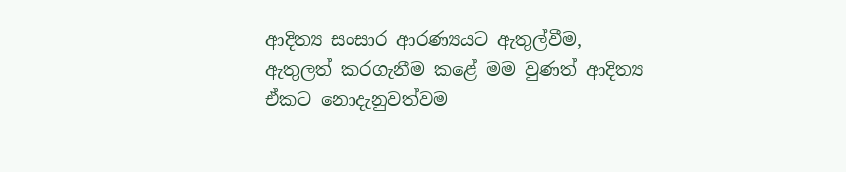ආදිත්‍ය සංසාර ආරණ්‍යයට ඇතුල්වීම, ඇතුලත් කරගැනීම කළේ මම වුණත් ආදිත්‍ය ඒකට නොදැනුවත්වම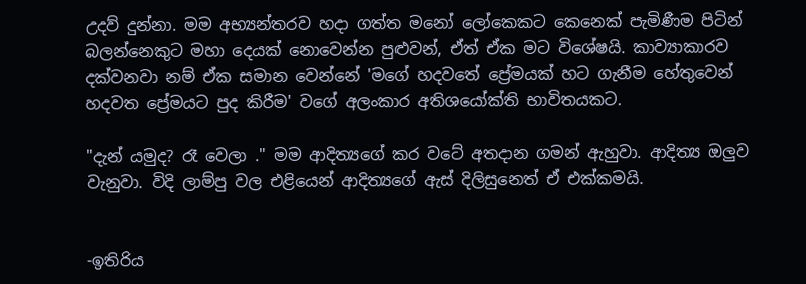උදව් දුන්නා. මම අභ්‍යන්තරව හදා ගත්ත මනෝ ලෝකෙකට කෙනෙක් පැමිණීම පිටින් බලන්නෙකුට මහා දෙයක් නොවෙන්න පුළුවන්, ඒත් ඒක මට විශේෂයි. කාව්‍යාකාරව දක්වනවා නම් ඒක සමාන වෙන්නේ 'මගේ හදවතේ ප්‍රේමයක් හට ගැනීම හේතුවෙන් හදවත ප්‍රේමයට පුද කිරීම' වගේ අලංකාර අතිශයෝක්ති භාවිතයකට.

"දැන් යමුද? රෑ වෙලා ." මම ආදිත්‍යගේ කර වටේ අතදාන ගමන් ඇහුවා. ආදිත්‍ය ඔලුව වැනුවා. විදි ලාම්පු වල එළියෙන් ආදිත්‍යගේ ඇස් දිලිසුනෙත් ඒ එක්කමයි.


-ඉතිරිය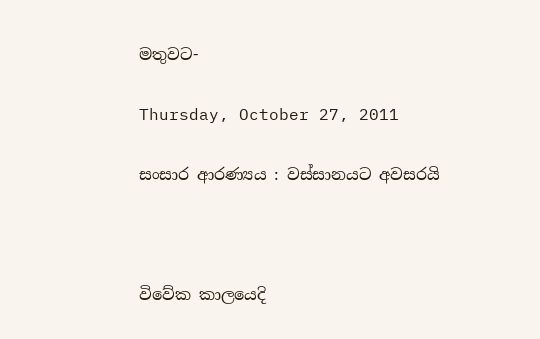මතුවට-

Thursday, October 27, 2011

සංසාර ආරණ්‍යය : වස්සානයට අවසරයි



විවේක කාලයෙදි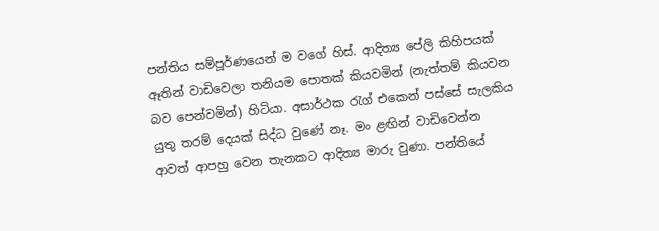පන්තිය සම්පූර්ණයෙන් ම වගේ හිස්. ආදිත්‍ය පේලි කිහිපයක් ඈතින් වාඩිවෙලා තනියම පොතක් කියවමින් (නැත්තම් කියවන බව පෙන්වමින්) හිටියා. අසාර්ථක රැග් එකෙන් පස්සේ සැලකිය යුතු තරම් දෙයක් සිද්ධ වුණේ නෑ. මං ළඟින් වාඩිවෙන්න ආවත් ආපහු වෙන තැනකට ආදිත්‍ය මාරු වුණා. පන්තියේ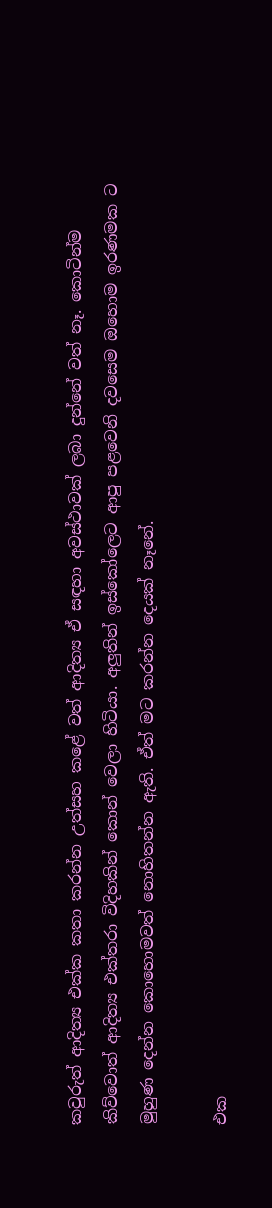කවුරුත් ආදිත්‍ය එක්ක කතා කරන්න උත්සහ කළේ වත් ආදිත්‍ය ඒ සඳහා අවස්ථාවක් ලබා දුන්නේ වත් නෑ. කොටින්ම කිව්වොත් ආදිත්‍ය එක්තරා විදිහකින් කොන් වෙලා හිටියා. අලුතින් ඉස්කෝලෙට ආපු පළවෙනි දවසෙම ඔහොම ඉරණමක ට මුහුණ දෙන්න කොහොමවත් නොහිතන්න ඇති. ඒත් මට කරන්න දෙයක් නෑනේ.

එක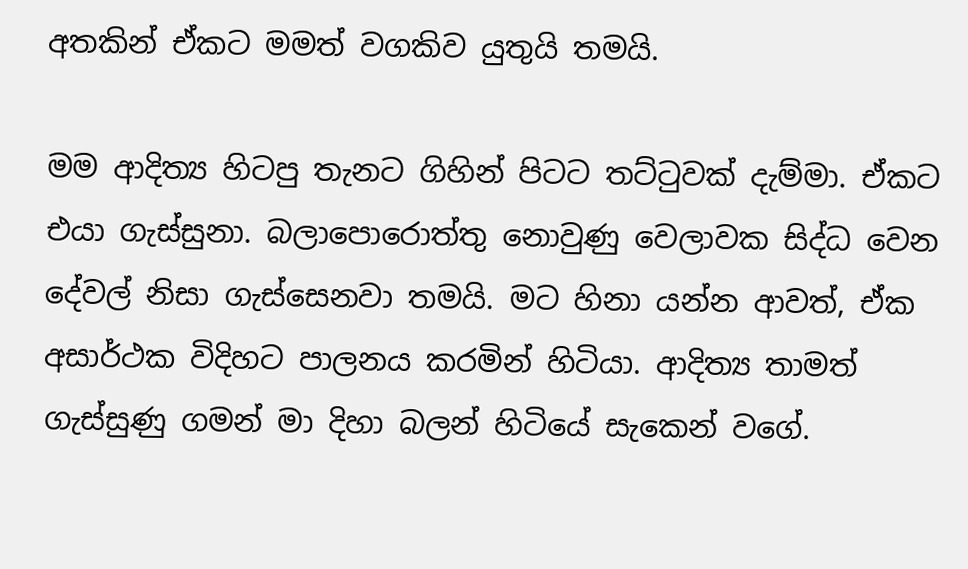අතකින් ඒකට මමත් වගකිව යුතුයි තමයි.

මම ආදිත්‍ය හිටපු තැනට ගිහින් පිටට තට්ටුවක් දැම්මා. ඒකට එයා ගැස්සුනා. බලාපොරොත්තු නොවුණු වෙලාවක සිද්ධ වෙන දේවල් නිසා ගැස්සෙනවා තමයි. මට හිනා යන්න ආවත්, ඒක අසාර්ථක විදිහට පාලනය කරමින් හිටියා. ආදිත්‍ය තාමත් ගැස්සුණු ගමන් මා දිහා බලන් හිටියේ සැකෙන් වගේ.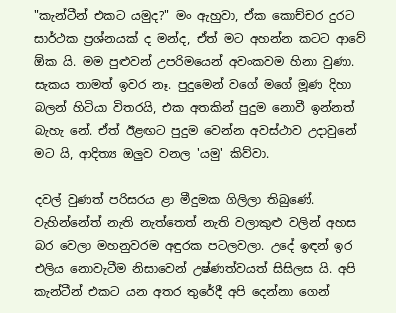"කැන්ටීන් එකට යමුද?" මං ඇහුවා, ඒක කොච්චර දුරට සාර්ථක ප්‍රශ්නයක් ද මන්ද, ඒත් මට අහන්න කටට ආවේ ඕක යි. මම පුළුවන් උපරිමයෙන් අවංකවම හිනා වුණා. සැකය තාමත් ඉවර නෑ. පුදුමෙන් වගේ මගේ මූණ දිහා බලන් හිටියා විතරයි, එක අතකින් පුදුම නොවී ඉන්නත් බැහැ නේ. ඒත් ඊළඟට පුදුම වෙන්න අවස්ථාව උදාවුනේ මට යි, ආදිත්‍ය ඔලුව වනල 'යමු' කිව්වා.

දවල් වුණත් පරිසරය ළා මීදුමක ගිලිලා තිබුණේ. වැහින්නේත් නැති නැත්තෙත් නැති වලාකුළු වලින් අහස බර වෙලා මහනුවරම අඳුරක පටලවලා. උදේ ඉඳන් ඉර එලිය නොවැටීම නිසාවෙන් උෂ්ණත්වයත් සිසිලස යි. අපි කැන්ටීන් එකට යන අතර තුරේදී අපි දෙන්නා ගෙන්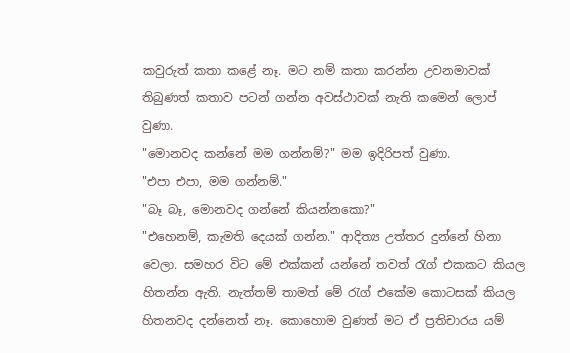කවුරුත් කතා කළේ නෑ. මට නම් කතා කරන්න උවනමාවක් තිබුණත් කතාව පටන් ගන්න අවස්ථාවක් නැති කමෙන් ලොප් වුණා.
"මොනවද කන්නේ මම ගන්නම්?" මම ඉදිරිපත් වුණා.
"එපා එපා, මම ගන්නම්."
"බෑ බෑ, මොනවද ගන්නේ කියන්නකො?"
"එහෙනම්, කැමති දෙයක් ගන්න." ආදිත්‍ය උත්තර දුන්නේ හිනා වෙලා. සමහර විට මේ එක්කන් යන්නේ තවත් රැග් එකකට කියල හිතන්න ඇති. නැත්තම් තාමත් මේ රැග් එකේම කොටසක් කියල හිතනවද දන්නෙත් නෑ. කොහොම වුණත් මට ඒ ප්‍රතිචාරය යම්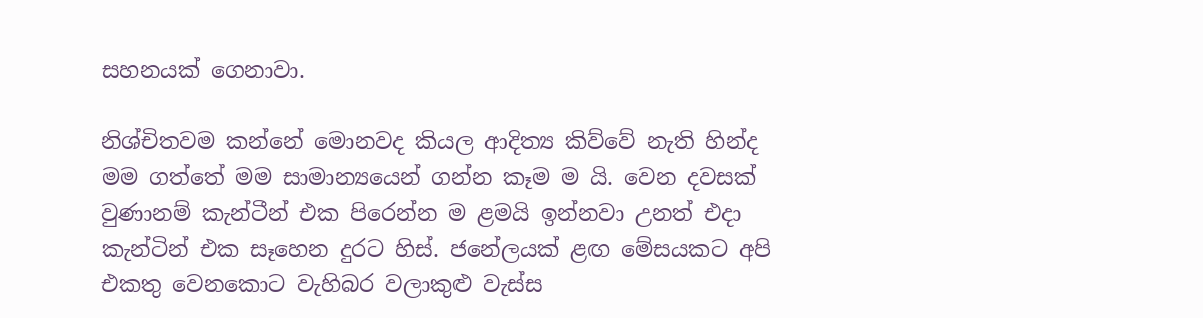සහනයක් ගෙනාවා.

නිශ්චිතවම කන්නේ මොනවද කියල ආදිත්‍ය කිව්වේ නැති හින්ද මම ගත්තේ මම සාමාන්‍යයෙන් ගන්න කෑම ම යි. වෙන දවසක් වුණානම් කැන්ටීන් එක පිරෙන්න ම ළමයි ඉන්නවා උනත් එදා කැන්ටින් එක සෑහෙන දුරට හිස්. ජනේලයක් ළඟ මේසයකට අපි එකතු වෙනකොට වැහිබර වලාකුළු වැස්ස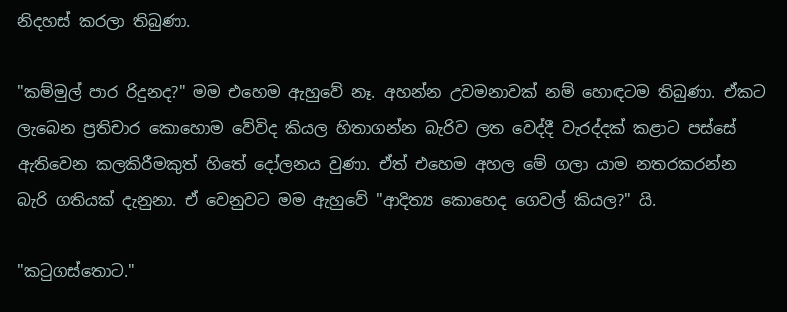නිදහස් කරලා තිබුණා.

"කම්මුල් පාර රිදුනද?" මම එහෙම ඇහුවේ නෑ. අහන්න උවමනාවක් නම් හොඳටම තිබුණා. ඒකට ලැබෙන ප්‍රතිචාර කොහොම වේවිද කියල හිතාගන්න බැරිව ලත වෙද්දී වැරද්දක් කළාට පස්සේ ඇතිවෙන කලකිරීමකුත් හිතේ දෝලනය වුණා. ඒත් එහෙම අහල මේ ගලා යාම නතරකරන්න බැරි ගතියක් දැනුනා. ඒ වෙනුවට මම ඇහුවේ "ආදිත්‍ය කොහෙද ගෙවල් කියල?" යි.

"කටුගස්තොට."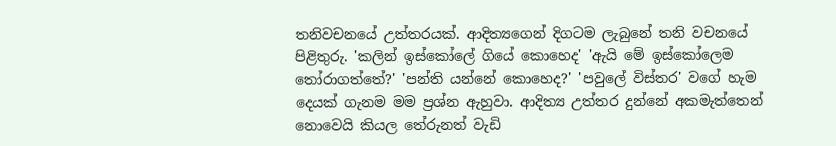තනිවචනයේ උත්තරයක්. ආදිත්‍යගෙන් දිගටම ලැබුනේ තනි වචනයේ පිළිතුරු. 'කලින් ඉස්කෝලේ ගියේ කොහෙද' 'ඇයි මේ ඉස්කෝලෙම තෝරාගත්තේ?' 'පන්ති යන්නේ කොහෙද?' 'පවුලේ විස්තර' වගේ හැම දෙයක් ගැනම මම ප්‍රශ්න ඇහුවා. ආදිත්‍ය උත්තර දුන්නේ අකමැත්තෙන් නොවෙයි කියල තේරුනත් වැඩි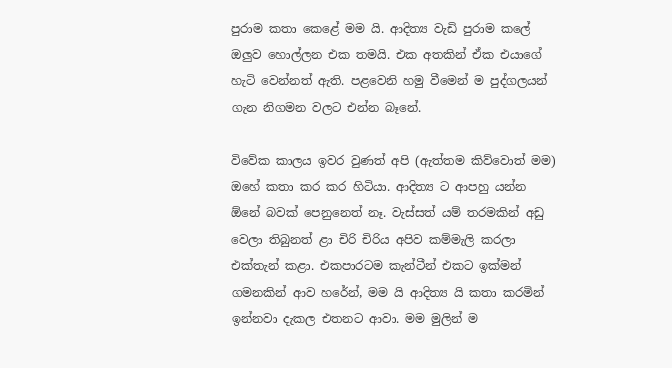පුරාම කතා කෙළේ මම යි. ආදිත්‍ය වැඩි පුරාම කලේ ඔලුව හොල්ලන එක තමයි. එක අතකින් ඒක එයාගේ හැටි වෙන්නත් ඇති. පළවෙනි හමු වීමෙන් ම පුද්ගලයන් ගැන නිගමන වලට එන්න බෑනේ.

විවේක කාලය ඉවර වුණත් අපි (ඇත්තම කිව්වොත් මම) ඔහේ කතා කර කර හිටියා. ආදිත්‍ය ට ආපහු යන්න ඕනේ බවක් පෙනුනෙත් නෑ. වැස්සත් යම් තරමකින් අඩු වෙලා තිබුනත් ළා චිරි චිරිය අපිව කම්මැලි කරලා එක්තැන් කළා. එකපාරටම කැන්ටීන් එකට ඉක්මන් ගමනකින් ආව හරේන්, මම යි ආදිත්‍ය යි කතා කරමින් ඉන්නවා දැකල එතනට ආවා. මම මුලින් ම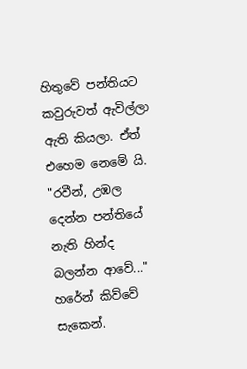හිතුවේ පන්තියට කවුරුවත් ඇවිල්ලා ඇති කියලා. ඒත් එහෙම නෙමේ යි.
"රවීන්, උඹල දෙන්න පන්තියේ නැති හින්ද බලන්න ආවේ..." හරේන් කිව්වේ සැකෙන්.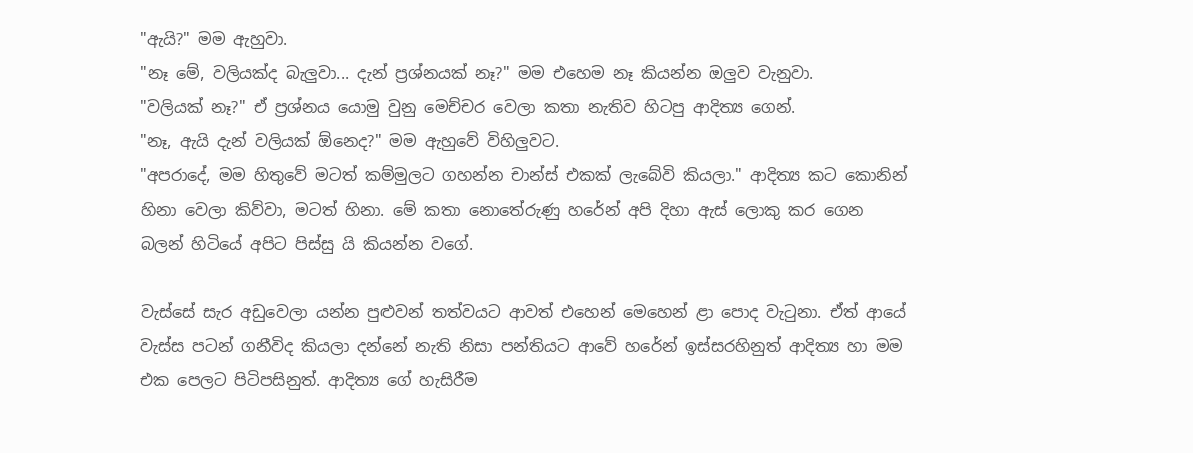"ඇයි?" මම ඇහුවා.
"නෑ මේ, වලියක්ද බැලුවා... දැන් ප්‍රශ්නයක් නෑ?" මම එහෙම නෑ කියන්න ඔලුව වැනුවා.
"වලියක් නෑ?" ඒ ප්‍රශ්නය යොමු වුනු මෙච්චර වෙලා කතා නැතිව හිටපු ආදිත්‍ය ගෙන්.
"නෑ, ඇයි දැන් වලියක් ඕනෙද?" මම ඇහුවේ විහිලුවට.
"අපරාදේ, මම හිතුවේ මටත් කම්මුලට ගහන්න චාන්ස් එකක් ලැබේවි කියලා." ආදිත්‍ය කට කොනින් හිනා වෙලා කිව්වා, මටත් හිනා. මේ කතා නොතේරුණු හරේන් අපි දිහා ඇස් ලොකු කර ගෙන බලන් හිටියේ අපිට පිස්සු යි කියන්න වගේ.

වැස්සේ සැර අඩුවෙලා යන්න පුළුවන් තත්වයට ආවත් එහෙන් මෙහෙන් ළා පොද වැටුනා. ඒත් ආයේ වැස්ස පටන් ගනීවිද කියලා දන්නේ නැති නිසා පන්තියට ආවේ හරේන් ඉස්සරහිනුත් ආදිත්‍ය හා මම එක පෙලට පිටිපසිනුත්. ආදිත්‍ය ගේ හැසිරීම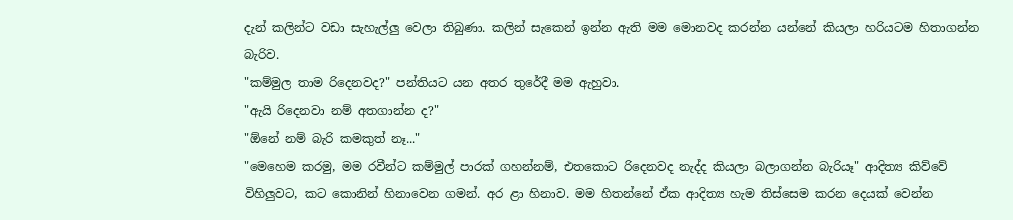දැන් කලින්ට වඩා සැහැල්ලු වෙලා තිබුණා. කලින් සැකෙන් ඉන්න ඇති මම මොනවද කරන්න යන්නේ කියලා හරියටම හිතාගන්න බැරිව.
"කම්මුල තාම රිදෙනවද?" පන්තියට යන අතර තුරේදී මම ඇහුවා.
"ඇයි රිදෙනවා නම් අතගාන්න ද?"
"ඕනේ නම් බැරි කමකුත් නෑ..."
"මෙහෙම කරමු, මම රවීන්ට කම්මුල් පාරක් ගහන්නම්, එතකොට රිදෙනවද නැද්ද කියලා බලාගන්න බැරියෑ" ආදිත්‍ය කිව්වේ විහිලුවට, කට කොනින් හිනාවෙන ගමන්. අර ළා හිනාව. මම හිතන්නේ ඒක ආදිත්‍ය හැම තිස්සෙම කරන දෙයක් වෙන්න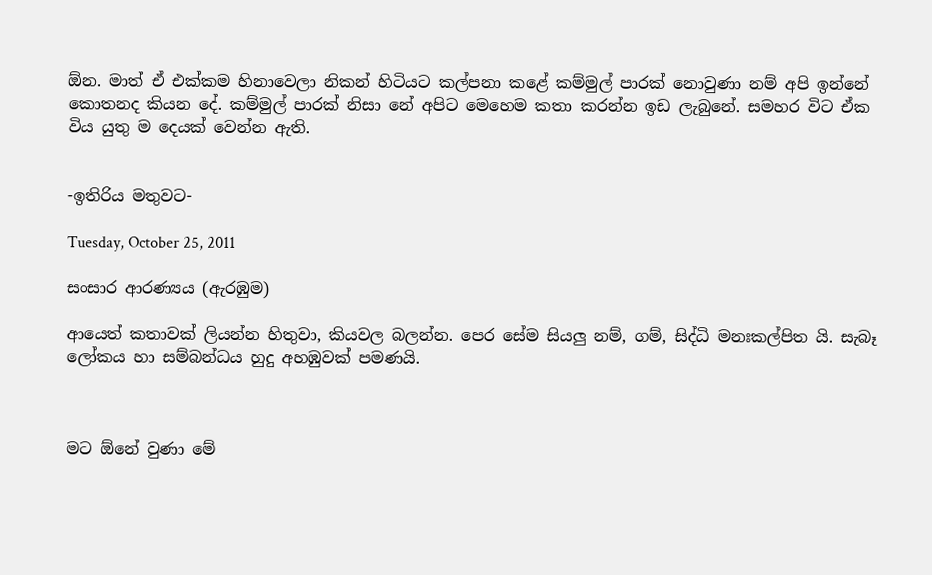ඕන. මාත් ඒ එක්කම හිනාවෙලා නිකන් හිටියට කල්පනා කළේ කම්මුල් පාරක් නොවුණා නම් අපි ඉන්නේ කොතනද කියන දේ. කම්මුල් පාරක් නිසා නේ අපිට මෙහෙම කතා කරන්න ඉඩ ලැබුනේ. සමහර විට ඒක විය යුතු ම දෙයක් වෙන්න ඇති.


-ඉතිරිය මතුවට-

Tuesday, October 25, 2011

සංසාර ආරණ්‍යය (ඇරඹුම)

ආයෙත් කතාවක් ලියන්න හිතුවා, කියවල බලන්න. පෙර සේම සියලු නම්, ගම්, සිද්ධි මනඃකල්පිත යි. සැබෑ ලෝකය හා සම්බන්ධය හුදු අහඹුවක් පමණයි.



මට ඕනේ වුණා මේ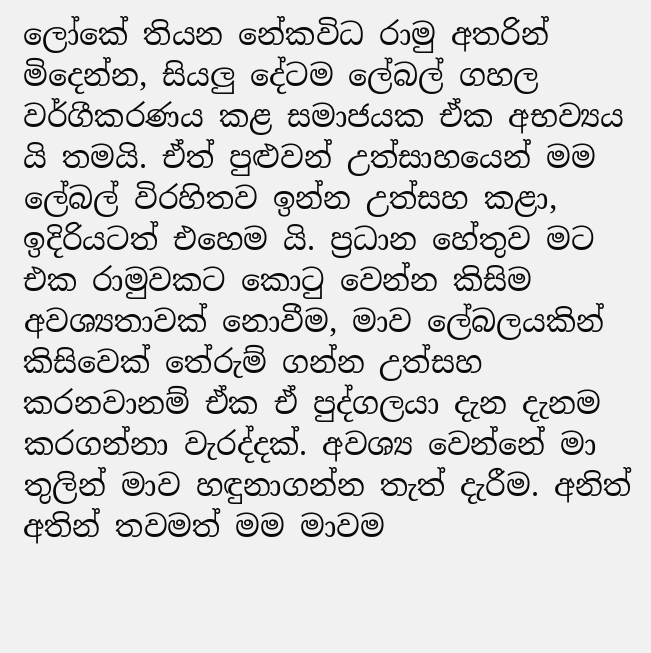ලෝකේ තියන නේකවිධ රාමු අතරින් මිදෙන්න, සියලු දේටම ලේබල් ගහල වර්ගීකරණය කළ සමාජයක ඒක අභව්‍යය යි තමයි. ඒත් පුළුවන් උත්සාහයෙන් මම ලේබල් විරහිතව ඉන්න උත්සහ කළා, ඉදිරියටත් එහෙම යි. ප්‍රධාන හේතුව මට එක රාමුවකට කොටු වෙන්න කිසිම අවශ්‍යතාවක් නොවීම, මාව ලේබලයකින් කිසිවෙක් තේරුම් ගන්න උත්සහ කරනවානම් ඒක ඒ පුද්ගලයා දැන දැනම කරගන්නා වැරද්දක්. අවශ්‍ය වෙන්නේ මා තුලින් මාව හඳුනාගන්න තැත් දැරීම. අනිත් අතින් තවමත් මම මාවම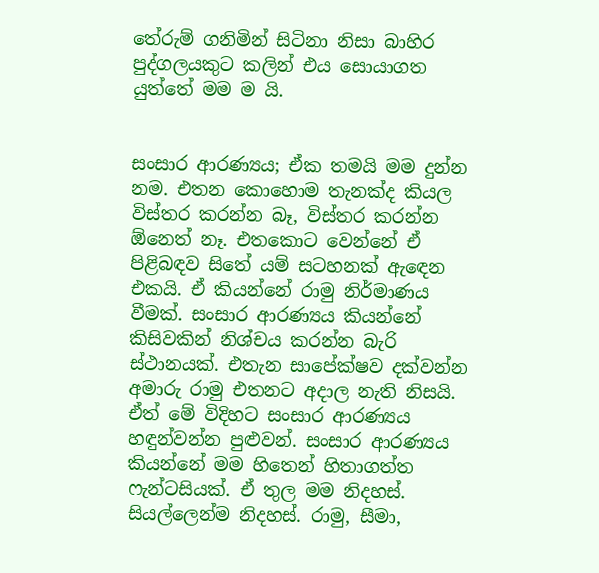තේරුම් ගනිමින් සිටිනා නිසා බාහිර පුද්ගලයකුට කලින් එය සොයාගත යුත්තේ මම ම යි.


සංසාර ආරණ්‍යය; ඒක තමයි මම දුන්න නම. එතන කොහොම තැනක්ද කියල විස්තර කරන්න බෑ, විස්තර කරන්න ඕනෙත් නෑ. එතකොට වෙන්නේ ඒ පිළිබඳව සිතේ යම් සටහනක් ඇඳෙන එකයි. ඒ කියන්නේ රාමු නිර්මාණය වීමක්. සංසාර ආරණ්‍යය කියන්නේ කිසිවකින් නිශ්චය කරන්න බැරි ස්ථානයක්. එතැන සාපේක්ෂව දක්වන්න අමාරු රාමු එතනට අදාල නැති නිසයි. ඒත් මේ විදිහට සංසාර ආරණ්‍යය හඳුන්වන්න පුළුවන්. සංසාර ආරණ්‍යය කියන්නේ මම හිතෙන් හිතාගත්ත ෆැන්ටසියක්. ඒ තුල මම නිදහස්. සියල්ලෙන්ම නිදහස්. රාමු, සීමා,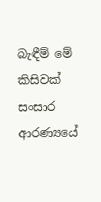බැඳීම් මේ කිසිවක් සංසාර ආරණ්‍යයේ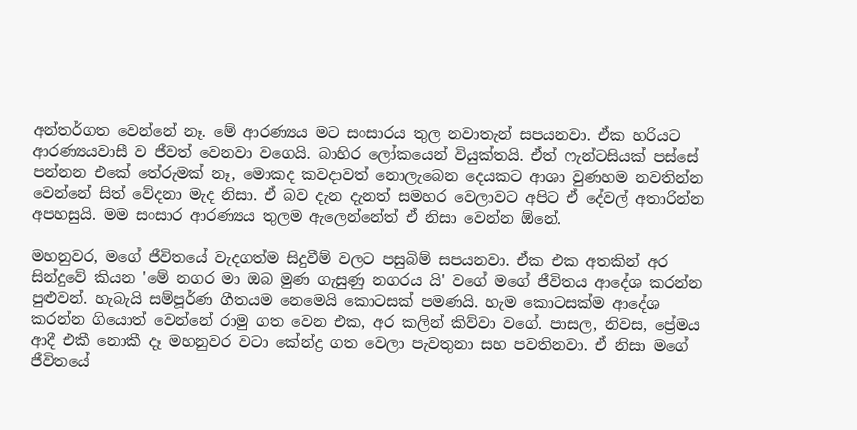අන්තර්ගත වෙන්නේ නෑ. මේ ආරණ්‍යය මට සංසාරය තුල නවාතැන් සපයනවා. ඒක හරියට ආරණ්‍යයවාසී ව ජීවත් වෙනවා වගෙයි. බාහිර ලෝකයෙන් වියුක්තයි. ඒත් ෆැන්ටසියක් පස්සේ පන්නන එකේ තේරුමක් නෑ, මොකද කවදාවත් නොලැබෙන දෙයකට ආශා වුණහම නවතින්න වෙන්නේ සිත් වේදනා මැද නිසා. ඒ බව දැන දැනත් සමහර වෙලාවට අපිට ඒ දේවල් අතාරින්න අපහසුයි. මම සංසාර ආරණ්‍යය තුලම ඇලෙන්නේත් ඒ නිසා වෙන්න ඕනේ.

මහනුවර, මගේ ජීවිතයේ වැදගත්ම සිදුවීම් වලට පසුබිම් සපයනවා. ඒක එක අතකින් අර සින්දුවේ කියන 'මේ නගර මා ඔබ මුණ ගැසුණු නගරය යි' වගේ මගේ ජීවිතය ආදේශ කරන්න පුළුවන්. හැබැයි සම්පූර්ණ ගීතයම නෙමෙයි කොටසක් පමණයි. හැම කොටසක්ම ආදේශ කරන්න ගියොත් වෙන්නේ රාමු ගත වෙන එක, අර කලින් කිව්වා වගේ. පාසල, නිවස, ප්‍රේමය ආදී එකී නොකී දෑ මහනුවර වටා කේන්ද්‍ර ගත වෙලා පැවතුනා සහ පවතිනවා. ඒ නිසා මගේ ජීවිතයේ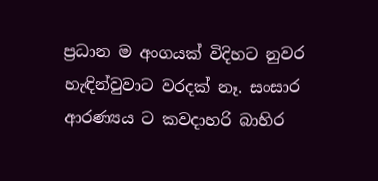ප්‍රධාන ම අංගයක් විදිහට නුවර හැඳින්වුවාට වරදක් නෑ. සංසාර ආරණ්‍යය ට කවදාහරි බාහිර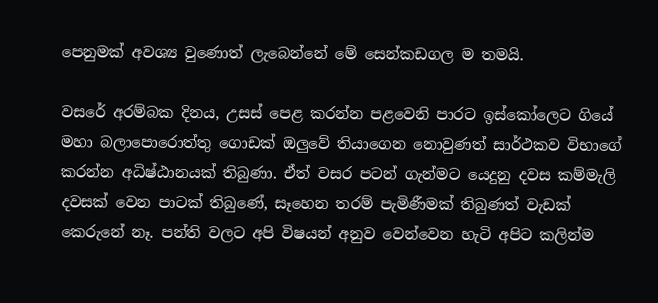පෙනුමක් අවශ්‍ය වුණොත් ලැබෙන්නේ මේ සෙන්කඩගල ම තමයි.

වසරේ අරම්බක දිනය, උසස් පෙළ කරන්න පළවෙනි පාරට ඉස්කෝලෙට ගියේ මහා බලාපොරොත්තු ගොඩක් ඔලුවේ තියාගෙන නොවුණත් සාර්ථකව විභාගේ කරන්න අධිෂ්ඨානයක් තිබුණා. ඒත් වසර පටන් ගැන්මට යෙදුනු දවස කම්මැලි දවසක් වෙන පාටක් තිබුණේ, සෑහෙන තරම් පැමිණීමක් තිබුණත් වැඩක් කෙරුනේ නෑ. පන්ති වලට අපි විෂයන් අනුව වෙන්වෙන හැටි අපිට කලින්ම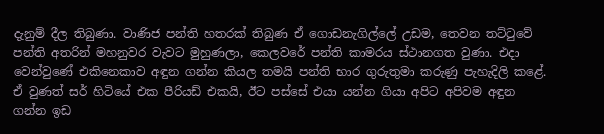දැනුම් දීල තිබුණා. වාණිජ පන්ති හතරක් තිබුණ ඒ ගොඩනැගිල්ලේ උඩම, තෙවන තට්ටුවේ පන්ති අතරින් මහනුවර වැවට මුහුණලා, කෙලවරේ පන්ති කාමරය ස්ථානගත වුණා. එදා වෙන්වුණේ එකිනෙකාව අඳුන ගන්න කියල තමයි පන්ති භාර ගුරුතුමා කරුණු පැහැදිලි කළේ. ඒ වුණත් සර් හිටියේ එක පීරියඩ් එකයි, ඊට පස්සේ එයා යන්න ගියා අපිට අපිවම අඳුන ගන්න ඉඩ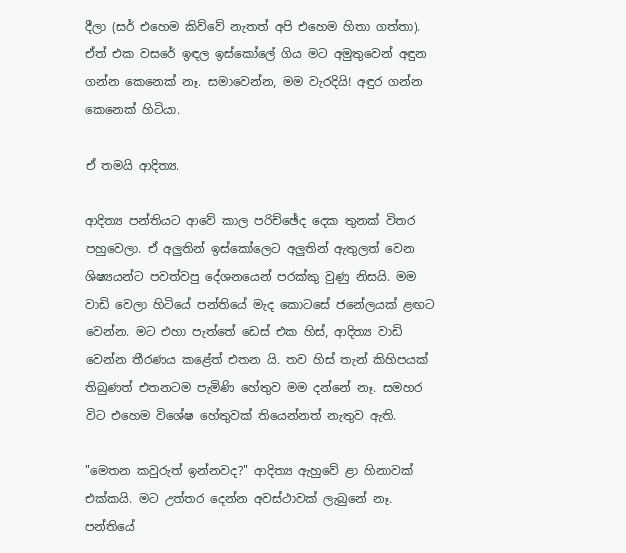දීලා (සර් එහෙම කිව්වේ නැතත් අපි එහෙම හිතා ගත්තා). ඒත් එක වසරේ ඉඳල ඉස්කෝලේ ගිය මට අමුතුවෙන් අඳුන ගන්න කෙනෙක් නෑ. සමාවෙන්න, මම වැරදියි! අඳුර ගන්න කෙනෙක් හිටියා.

ඒ තමයි ආදිත්‍ය.

ආදිත්‍ය පන්තියට ආවේ කාල පරිච්ඡේද දෙක තුනක් විතර පහුවෙලා. ඒ අලුතින් ඉස්කෝලෙට අලුතින් ඇතුලත් වෙන ශිෂ්‍යයන්ට පවත්වපු දේශනයෙන් පරක්කු වුණු නිසයි. මම වාඩි වෙලා හිටියේ පන්තියේ මැද කොටසේ ජනේලයක් ළඟට වෙන්න. මට එහා පැත්තේ ඩෙස් එක හිස්, ආදිත්‍ය වාඩි වෙන්න තීරණය කළේත් එතන යි. තව හිස් තැන් කිහිපයක් තිබුණත් එතනටම පැමිණි හේතුව මම දන්නේ නෑ. සමහර විට එහෙම විශේෂ හේතුවක් තියෙන්නත් නැතුව ඇති.

"මෙතන කවුරුත් ඉන්නවද?" ආදිත්‍ය ඇහුවේ ළා හිනාවක් එක්කයි. මට උත්තර දෙන්න අවස්ථාවක් ලැබුනේ නෑ. පන්තියේ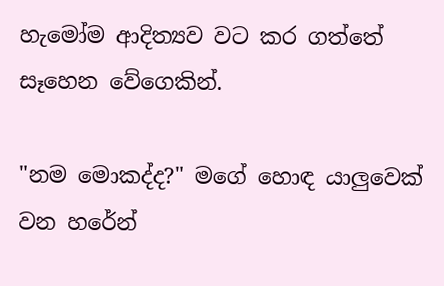හැමෝම ආදිත්‍යව වට කර ගත්තේ සෑහෙන වේගෙකින්.

"නම මොකද්ද?" මගේ හොඳ යාලුවෙක් වන හරේන්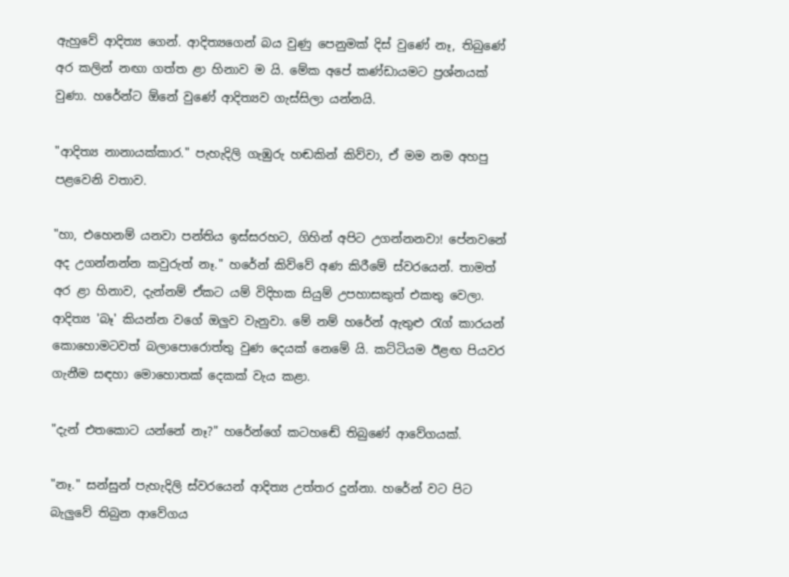ඇහුවේ ආදිත්‍ය ගෙන්. ආදිත්‍යගෙන් බය වුණු පෙනුමක් දිස් වුණේ නෑ, තිබුණේ අර කලින් නඟා ගත්ත ළා හිනාව ම යි. මේක අපේ කණ්ඩායමට ප්‍රශ්නයක් වුණා. හරේන්ට ඕනේ වුණේ ආදිත්‍යව ගැස්සිලා යන්නයි.

"ආදිත්‍ය නානායක්කාර." පැහැදිලි ගැඹුරු හඬකින් කිව්වා, ඒ මම නම අහපු පළවෙනි වතාව.

"හා, එහෙනම් යනවා පන්තිය ඉස්සරහට, ගිහින් අපිට උගන්නනවා! පේනවනේ අද උගන්නන්න කවුරුත් නෑ." හරේන් කිව්වේ අණ කිරීමේ ස්වරයෙන්. තාමත් අර ළා හිනාව, දැන්නම් ඒකට යම් විදිහක සියුම් උපහාසකුත් එකතු වෙලා. ආදිත්‍ය 'බෑ' කියන්න වගේ ඔලුව වැනුවා. මේ නම් හරේන් ඇතුළු රැග් කාරයන් කොහොමටවත් බලාපොරොත්තු වුණ දෙයක් නෙමේ යි. කට්ටියම ඊළඟ පියවර ගැනීම සඳහා මොහොතක් දෙකක් වැය කළා.

"දැන් එතකොට යන්නේ නෑ?" හරේන්ගේ කටහඬේ තිබුණේ ආවේගයක්.

"නෑ." සන්සුන් පැහැදිලි ස්වරයෙන් ආදිත්‍ය උත්තර දුන්නා. හරේන් වට පිට බැලුවේ තිබුන ආවේගය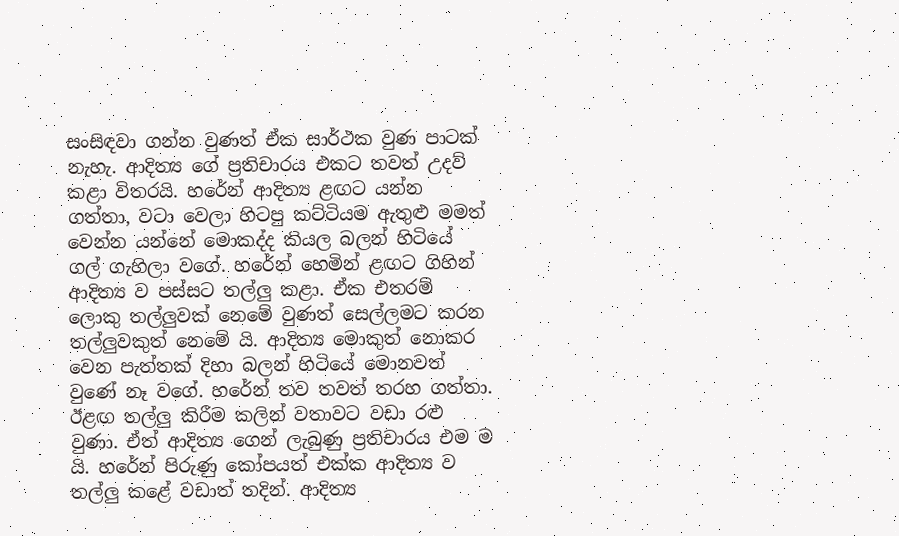සංසිඳවා ගන්න වුණත් ඒක සාර්ථක වුණ පාටක් නැහැ. ආදිත්‍ය ගේ ප්‍රතිචාරය එකට තවත් උදව් කළා විතරයි. හරේන් ආදිත්‍ය ළඟට යන්න ගත්තා, වටා වෙලා හිටපු කට්ටියම ඇතුළු මමත් වෙන්න යන්නේ මොකද්ද කියල බලන් හිටියේ ගල් ගැහිලා වගේ. හරේන් හෙමින් ළඟට ගිහින් ආදිත්‍ය ව පස්සට තල්ලු කළා. ඒක එතරම් ලොකු තල්ලුවක් නෙමේ වුණත් සෙල්ලමට කරන තල්ලුවකුත් නෙමේ යි. ආදිත්‍ය මොකුත් නොකර වෙන පැත්තක් දිහා බලන් හිටියේ මොනවත් වුණේ නෑ වගේ. හරේන් තව තවත් තරහ ගත්තා. ඊළඟ තල්ලු කිරීම කලින් වතාවට වඩා රළු වුණා. ඒත් ආදිත්‍ය ගෙන් ලැබුණු ප්‍රතිචාරය එම ම යි. හරේන් පිරුණු කෝපයත් එක්ක ආදිත්‍ය ව තල්ලු කළේ වඩාත් තදින්. ආදිත්‍ය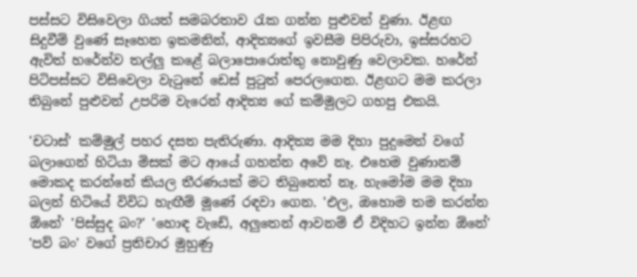පස්සට විසිවෙලා ගියත් සමබරතාව රැක ගන්න පුළුවන් වුණා. ඊළඟ සිදුවීම් වුණේ සෑහෙන ඉකමනින්, ආදිත්‍යගේ ඉවසීම පිපිරුවා, ඉස්සරහට ඇවිත් හරේන්ව තල්ලු කළේ බලාපොරොත්තු නොවුණු වෙලාවක. හරේන් පිටිපස්සට විසිවෙලා වැටුනේ ඩෙස් පුටුත් පෙරලගෙන. ඊළඟට මම කරලා තිබුනේ පුළුවන් උපරිම වැරෙන් ආදිත්‍ය ගේ කම්මුලට ගහපු එකයි.

'චටාස්' කම්මුල් පහර දසත පැතිරුණා. ආදිත්‍ය මම දිහා පුදුමෙන් වගේ බලාගෙන් හිටියා මිසක් මට ආයේ ගහන්න අවේ නෑ. එහෙම වුණානම් මොකද කරන්නේ කියල තීරණයක් මට තිබුනෙත් නෑ. හැමෝම මම දිහා බලන් හිටියේ විවිධ හැඟීම් මූණේ රඳවා ගෙන. 'එල, ඔහොම තම කරන්න ඕනේ' 'පිස්සුද බං?' 'හොඳ වැඩේ, අලුතෙන් ආවනම් ඒ විදිහට ඉන්න ඕනේ' 'පව් බං' වගේ ප්‍රතිචාර මුහුණු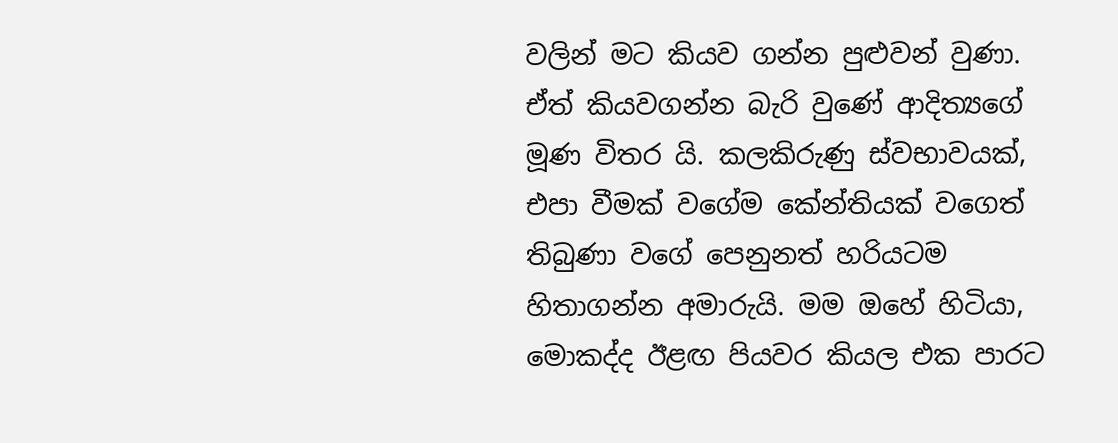වලින් මට කියව ගන්න පුළුවන් වුණා. ඒත් කියවගන්න බැරි වුණේ ආදිත්‍යගේ මූණ විතර යි. කලකිරුණු ස්වභාවයක්, එපා වීමක් වගේම කේන්තියක් වගෙත් තිබුණා වගේ පෙනුනත් හරියටම හිතාගන්න අමාරුයි. මම ඔහේ හිටියා, මොකද්ද ඊළඟ පියවර කියල එක පාරට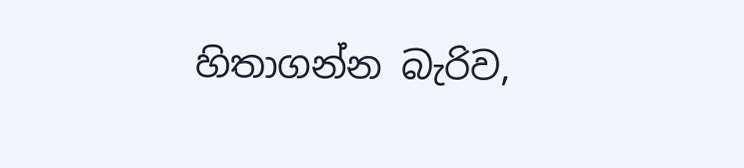හිතාගන්න බැරිව,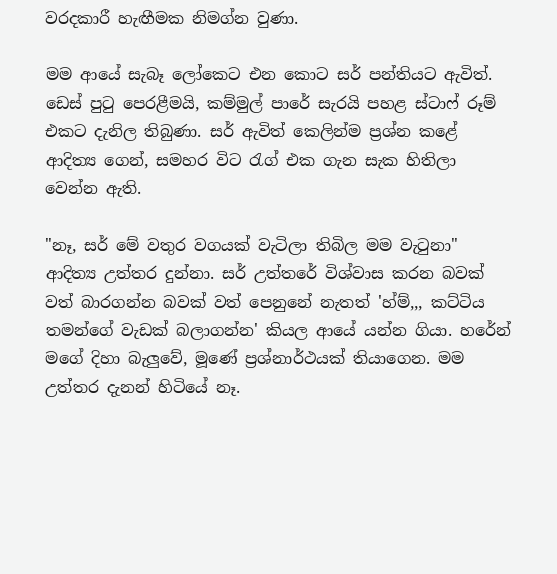වරදකාරී හැඟීමක නිමග්න වුණා.

මම ආයේ සැබෑ ලෝකෙට එන කොට සර් පන්තියට ඇවිත්. ඩෙස් පුටු පෙරළීමයි, කම්මුල් පාරේ සැරයි පහළ ස්ටාෆ් රූම් එකට දැනිල තිබුණා. සර් ඇවිත් කෙලින්ම ප්‍රශ්න කළේ ආදිත්‍ය ගෙන්, සමහර විට රැග් එක ගැන සැක හිතිලා වෙන්න ඇති.

"නෑ, සර් මේ වතුර වගයක් වැටිලා තිබිල මම වැටුනා" ආදිත්‍ය උත්තර දුන්නා. සර් උත්තරේ විශ්වාස කරන බවක් වත් බාරගන්න බවක් වත් පෙනුනේ නැතත් 'හ්ම්,,, කට්ටිය තමන්ගේ වැඩක් බලාගන්න' කියල ආයේ යන්න ගියා. හරේන් මගේ දිහා බැලුවේ, මූණේ ප්‍රශ්නාර්ථයක් තියාගෙන. මම උත්තර දැනන් හිටියේ නෑ.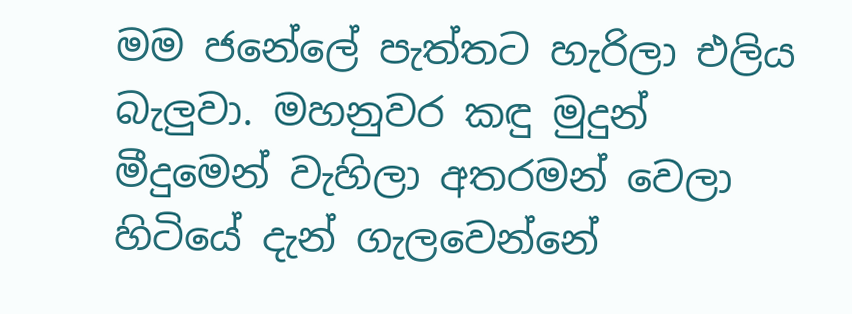මම ජනේලේ පැත්තට හැරිලා එලිය බැලුවා. මහනුවර කඳු මුදුන් මීදුමෙන් වැහිලා අතරමන් වෙලා හිටියේ දැන් ගැලවෙන්නේ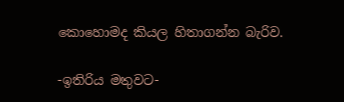කොහොමද කියල හිතාගන්න බැරිව.

-ඉතිරිය මතුවට-